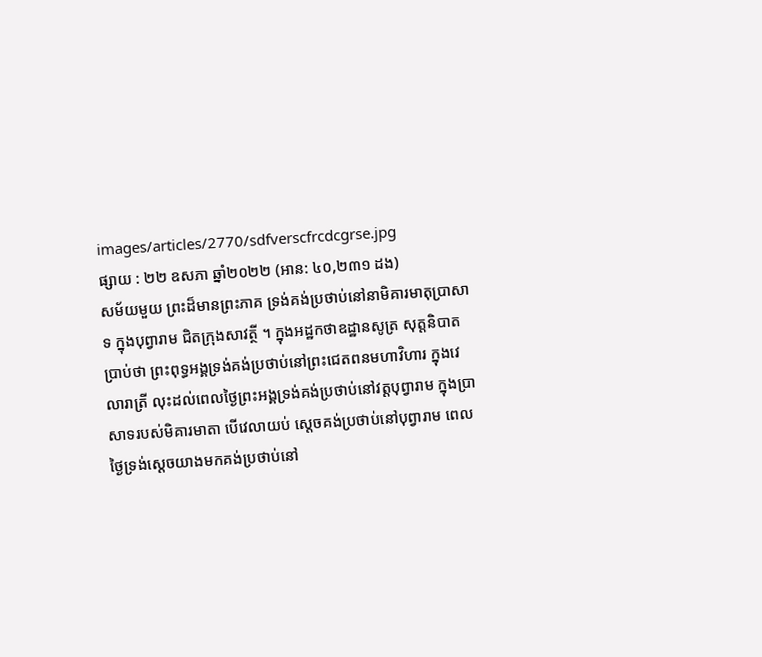images/articles/2770/sdfverscfrcdcgrse.jpg
ផ្សាយ : ២២ ឧសភា ឆ្នាំ២០២២ (អាន: ៤០,២៣១ ដង)
សម័យមួយ ព្រះដ៏មានព្រះភាគ ទ្រង់គង់ប្រថាប់នៅនាមិគារមាតុប្រាសាទ ក្នុងបុព្វារាម ជិតក្រុងសាវត្ថី ។ ក្នុងអដ្ឋកថាឧដ្ឋានសូត្រ សុត្តនិបាត ប្រាប់ថា ព្រះពុទ្ធអង្គទ្រង់គង់ប្រថាប់នៅព្រះជេតពនមហាវិហារ ក្នុងវេលារាត្រី លុះដល់ពេលថ្ងៃព្រះអង្គទ្រង់គង់ប្រថាប់នៅវត្តបុព្វារាម ក្នុងប្រាសាទរបស់មិគារមាតា បើវេលាយប់ ស្ដេចគង់ប្រថាប់នៅបុព្វារាម ពេលថ្ងៃទ្រង់ស្ដេចយាងមកគង់ប្រថាប់នៅ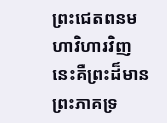ព្រះជេតពនមហាវិហារវិញ នេះគឺព្រះដ៏មានព្រះភាគទ្រ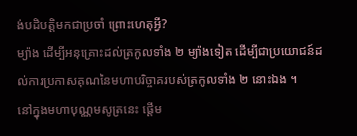ង់បដិបត្តិមកជាប្រចាំ ព្រោះហេតុអ្វី?
ម្យ៉ាង ដើម្បីអនុគ្រោះដល់ត្រកូលទាំង ២ ម្យ៉ាងទៀត ដើម្បីជាប្រយោជន៍ដល់ការប្រកាសគុណនៃមហាបរិច្ចាគរបស់ត្រកូលទាំង ២ នោះឯង ។
នៅក្នុងមហាបុណ្ណមសូត្រនេះ ផ្ដើម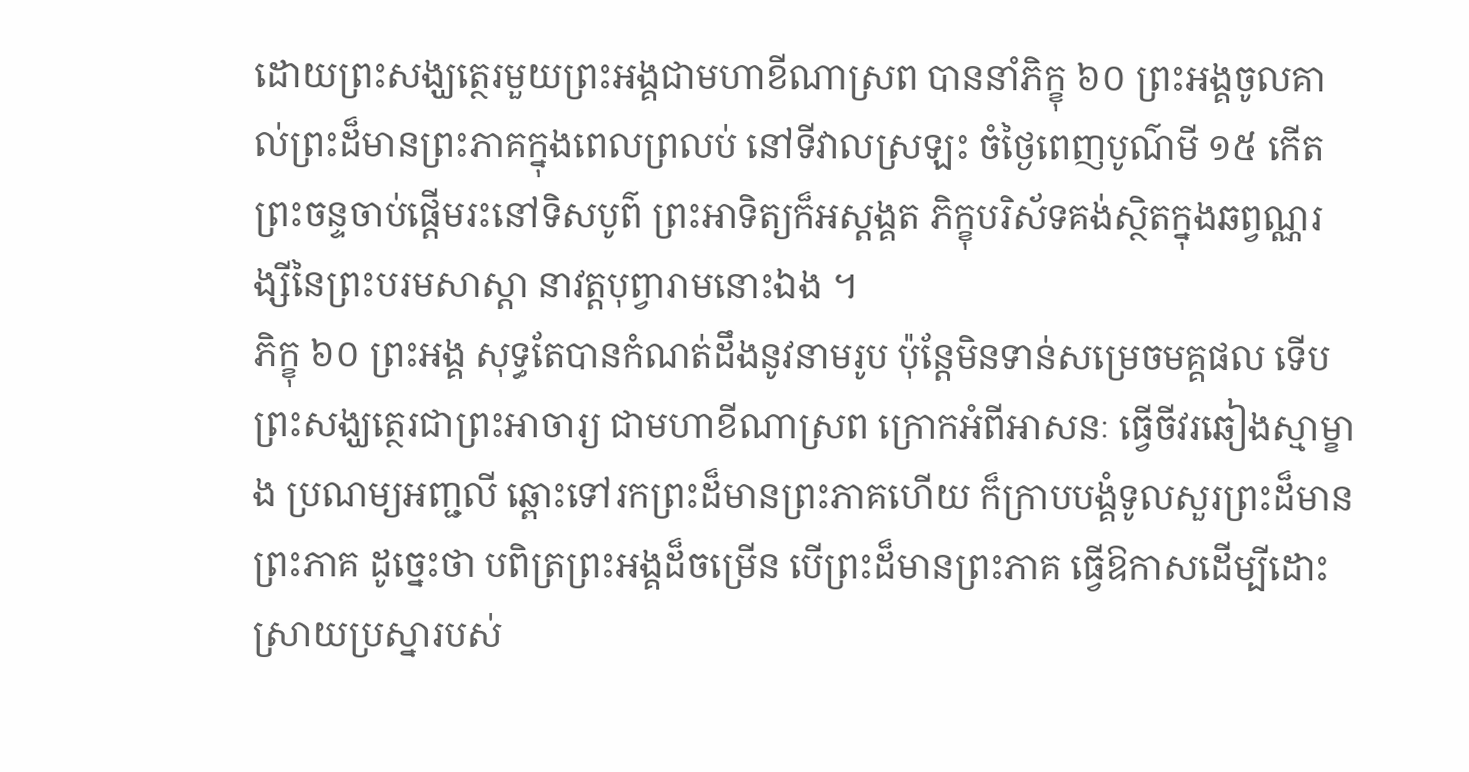ដោយព្រះសង្ឃត្ថេរមួយព្រះអង្គជាមហាខីណាស្រព បាននាំភិក្ខុ ៦០ ព្រះអង្គចូលគាល់ព្រះដ៏មានព្រះភាគក្នុងពេលព្រលប់ នៅទីវាលស្រឡះ ចំថ្ងៃពេញបូណ៌មី ១៥ កើត ព្រះចន្ទចាប់ផ្ដើមរះនៅទិសបូព៌ ព្រះអាទិត្យក៏អស្ដង្គត ភិក្ខុបរិស័ទគង់ស្ថិតក្នុងឆព្វណ្ណរង្សីនៃព្រះបរមសាស្ដា នាវត្តបុព្វារាមនោះឯង ។
ភិក្ខុ ៦០ ព្រះអង្គ សុទ្ធតែបានកំណត់ដឹងនូវនាមរូប ប៉ុន្តែមិនទាន់សម្រេចមគ្គផល ទើបព្រះសង្ឃត្ថេរជាព្រះអាចារ្យ ជាមហាខីណាស្រព ក្រោកអំពីអាសនៈ ធ្វើចីវរឆៀងស្មាម្ខាង ប្រណម្យអញ្ជលី ឆ្ពោះទៅរកព្រះដ៏មានព្រះភាគហើយ ក៏ក្រាបបង្គំទូលសួរព្រះដ៏មានព្រះភាគ ដូច្នេះថា បពិត្រព្រះអង្គដ៏ចម្រើន បើព្រះដ៏មានព្រះភាគ ធ្វើឱកាសដើម្បីដោះស្រាយប្រស្នារបស់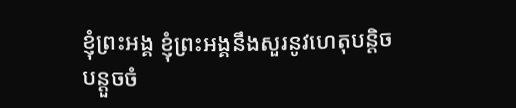ខ្ញុំព្រះអង្គ ខ្ញុំព្រះអង្គនឹងសួរនូវហេតុបន្តិចបន្តួចចំ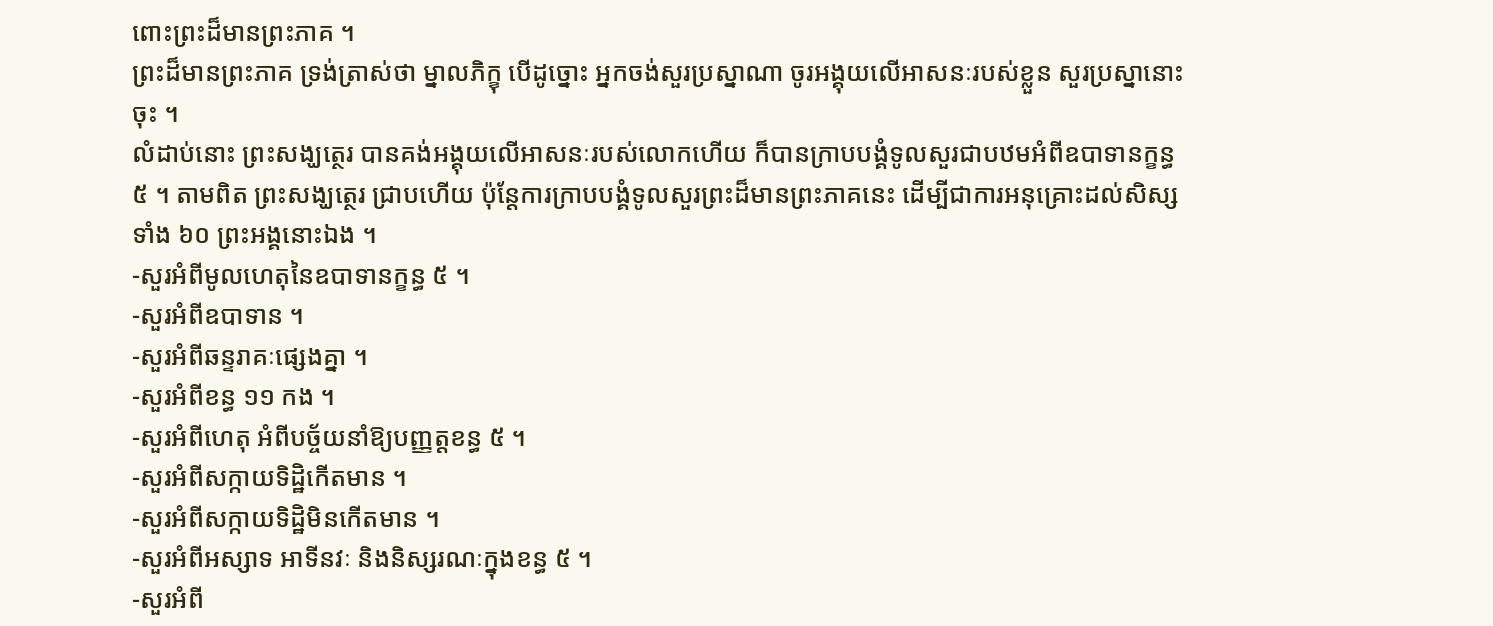ពោះព្រះដ៏មានព្រះភាគ ។
ព្រះដ៏មានព្រះភាគ ទ្រង់ត្រាស់ថា ម្នាលភិក្ខុ បើដូច្នោះ អ្នកចង់សួរប្រស្នាណា ចូរអង្គុយលើអាសនៈរបស់ខ្លួន សួរប្រស្នានោះចុះ ។
លំដាប់នោះ ព្រះសង្ឃត្ថេរ បានគង់អង្គុយលើអាសនៈរបស់លោកហើយ ក៏បានក្រាបបង្គំទូលសួរជាបឋមអំពីឧបាទានក្ខន្ធ ៥ ។ តាមពិត ព្រះសង្ឃត្ថេរ ជ្រាបហើយ ប៉ុន្តែការក្រាបបង្គំទូលសួរព្រះដ៏មានព្រះភាគនេះ ដើម្បីជាការអនុគ្រោះដល់សិស្សទាំង ៦០ ព្រះអង្គនោះឯង ។
-សួរអំពីមូលហេតុនៃឧបាទានក្ខន្ធ ៥ ។
-សួរអំពីឧបាទាន ។
-សួរអំពីឆន្ទរាគៈផ្សេងគ្នា ។
-សួរអំពីខន្ធ ១១ កង ។
-សួរអំពីហេតុ អំពីបច្ច័យនាំឱ្យបញ្ញត្តខន្ធ ៥ ។
-សួរអំពីសក្កាយទិដ្ឋិកើតមាន ។
-សួរអំពីសក្កាយទិដ្ឋិមិនកើតមាន ។
-សួរអំពីអស្សាទ អាទីនវៈ និងនិស្សរណៈក្នុងខន្ធ ៥ ។
-សួរអំពី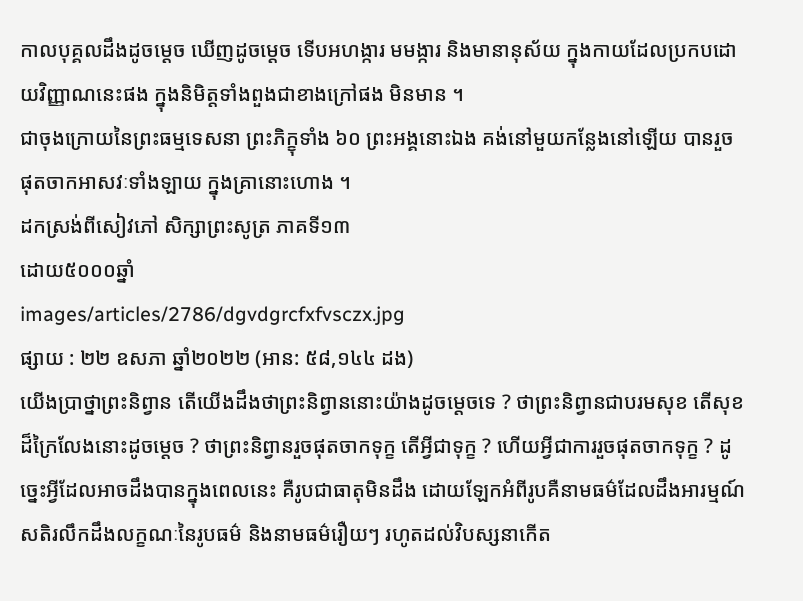កាលបុគ្គលដឹងដូចម្ដេច ឃើញដូចម្ដេច ទើបអហង្ការ មមង្ការ និងមានានុស័យ ក្នុងកាយដែលប្រកបដោយវិញ្ញាណនេះផង ក្នុងនិមិត្តទាំងពួងជាខាងក្រៅផង មិនមាន ។
ជាចុងក្រោយនៃព្រះធម្មទេសនា ព្រះភិក្ខុទាំង ៦០ ព្រះអង្គនោះឯង គង់នៅមួយកន្លែងនៅឡើយ បានរួចផុតចាកអាសវៈទាំងឡាយ ក្នុងគ្រានោះហោង ។
ដកស្រង់ពីសៀវភៅ សិក្សាព្រះសូត្រ ភាគទី១៣
ដោយ៥០០០ឆ្នាំ
images/articles/2786/dgvdgrcfxfvsczx.jpg
ផ្សាយ : ២២ ឧសភា ឆ្នាំ២០២២ (អាន: ៥៨,១៤៤ ដង)
យើងប្រាថ្នាព្រះនិព្វាន តើយើងដឹងថាព្រះនិព្វាននោះយ៉ាងដូចម្ដេចទេ ? ថាព្រះនិព្វានជាបរមសុខ តើសុខដ៏ក្រៃលែងនោះដូចម្ដេច ? ថាព្រះនិព្វានរួចផុតចាកទុក្ខ តើអ្វីជាទុក្ខ ? ហើយអ្វីជាការរួចផុតចាកទុក្ខ ? ដូច្នេះអ្វីដែលអាចដឹងបានក្នុងពេលនេះ គឺរូបជាធាតុមិនដឹង ដោយឡែកអំពីរូបគឺនាមធម៌ដែលដឹងអារម្មណ៍ សតិរលឹកដឹងលក្ខណៈនៃរូបធម៌ និងនាមធម៌រឿយៗ រហូតដល់វិបស្សនាកើត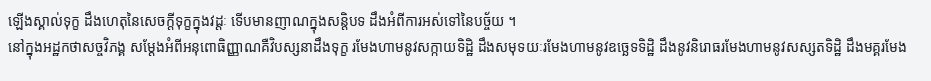ឡើងស្គាល់ទុក្ខ ដឹងហេតុនៃសេចក្ដីទុក្ខក្នុងវដ្ដៈ ទើបមានញាណក្នុងសន្តិបទ ដឹងអំពីការអស់ទៅនៃបច្ច័យ ។
នៅក្នុងអដ្ឋកថាសច្ចវិភង្គ សម្ដែងអំពីអនុពោធិញ្ញាណគឺវិបស្សនាដឹងទុក្ខ រមែងហាមនូវសក្កាយទិដ្ឋិ ដឹងសមុទយៈរមែងហាមនូវឧច្ឆេទទិដ្ឋិ ដឹងនូវនិរោធរមែងហាមនូវសស្សតទិដ្ឋិ ដឹងមគ្គរមែង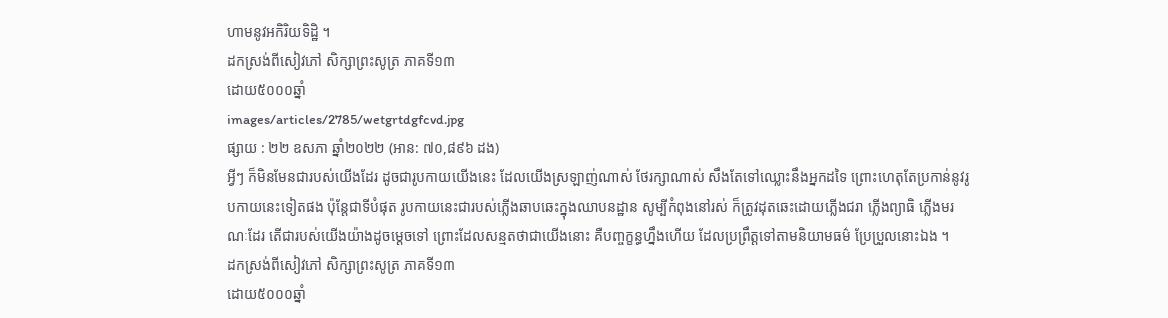ហាមនូវអកិរិយទិដ្ឋិ ។
ដកស្រង់ពីសៀវភៅ សិក្សាព្រះសូត្រ ភាគទី១៣
ដោយ៥០០០ឆ្នាំ
images/articles/2785/wetgrtdgfcvd.jpg
ផ្សាយ : ២២ ឧសភា ឆ្នាំ២០២២ (អាន: ៧០,៨៩៦ ដង)
អ្វីៗ ក៏មិនមែនជារបស់យើងដែរ ដូចជារូបកាយយើងនេះ ដែលយើងស្រឡាញ់ណាស់ ថែរក្សាណាស់ សឹងតែទៅឈ្លោះនឹងអ្នកដទៃ ព្រោះហេតុតែប្រកាន់នូវរូបកាយនេះទៀតផង ប៉ុន្តែជាទីបំផុត រូបកាយនេះជារបស់ភ្លើងឆាបឆេះក្នុងឈាបនដ្ឋាន សូម្បីកំពុងនៅរស់ ក៏ត្រូវដុតឆេះដោយភ្លើងជរា ភ្លើងព្យាធិ ភ្លើងមរណៈដែរ តើជារបស់យើងយ៉ាងដូចម្ដេចទៅ ព្រោះដែលសន្មតថាជាយើងនោះ គឺបញ្ចក្ខន្ធហ្នឹងហើយ ដែលប្រព្រឹត្តទៅតាមនិយាមធម៌ ប្រែប្រួលនោះឯង ។
ដកស្រង់ពីសៀវភៅ សិក្សាព្រះសូត្រ ភាគទី១៣
ដោយ៥០០០ឆ្នាំ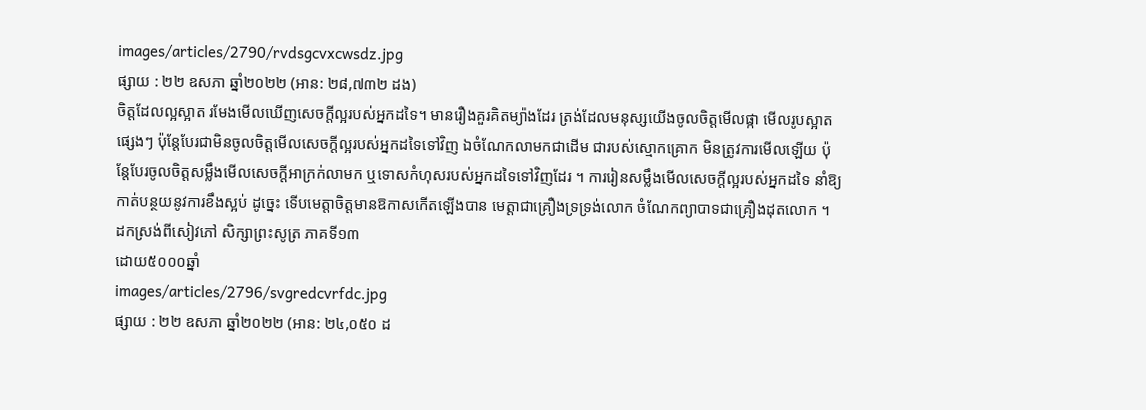images/articles/2790/rvdsgcvxcwsdz.jpg
ផ្សាយ : ២២ ឧសភា ឆ្នាំ២០២២ (អាន: ២៨,៧៣២ ដង)
ចិត្តដែលល្អស្អាត រមែងមើលឃើញសេចក្ដីល្អរបស់អ្នកដទៃ។ មានរឿងគួរគិតម្យ៉ាងដែរ ត្រង់ដែលមនុស្សយើងចូលចិត្តមើលផ្កា មើលរូបស្អាតផ្សេងៗ ប៉ុន្តែបែរជាមិនចូលចិត្តមើលសេចក្ដីល្អរបស់អ្នកដទៃទៅវិញ ឯចំណែកលាមកជាដើម ជារបស់ស្មោកគ្រោក មិនត្រូវការមើលឡើយ ប៉ុន្តែបែរចូលចិត្តសម្លឹងមើលសេចក្ដីអាក្រក់លាមក ឬទោសកំហុសរបស់អ្នកដទៃទៅវិញដែរ ។ ការរៀនសម្លឹងមើលសេចក្ដីល្អរបស់អ្នកដទៃ នាំឱ្យកាត់បន្ថយនូវការខឹងស្អប់ ដូច្នេះ ទើបមេត្តាចិត្តមានឱកាសកើតឡើងបាន មេត្តាជាគ្រឿងទ្រទ្រង់លោក ចំណែកព្យាបាទជាគ្រឿងដុតលោក ។
ដកស្រង់ពីសៀវភៅ សិក្សាព្រះសូត្រ ភាគទី១៣
ដោយ៥០០០ឆ្នាំ
images/articles/2796/svgredcvrfdc.jpg
ផ្សាយ : ២២ ឧសភា ឆ្នាំ២០២២ (អាន: ២៤,០៥០ ដ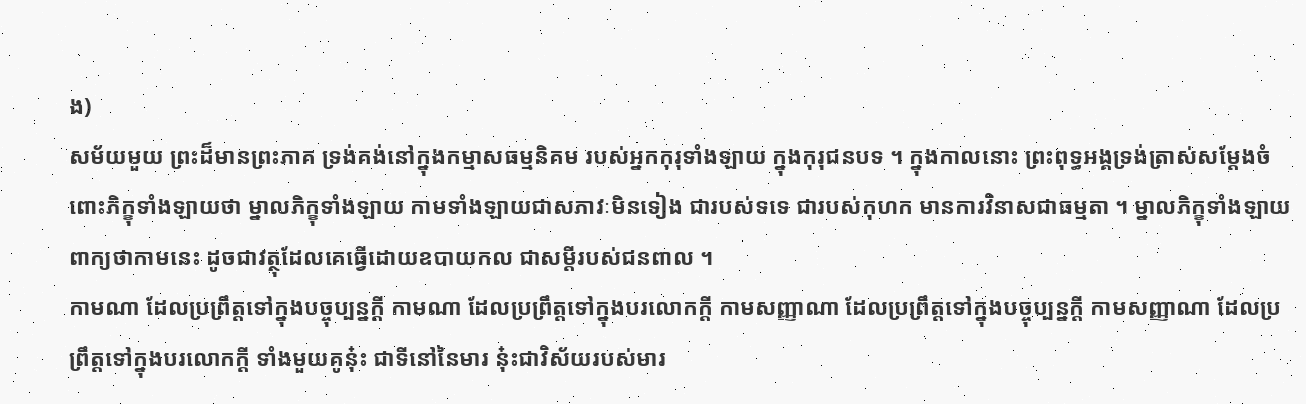ង)
សម័យមួយ ព្រះដ៏មានព្រះភាគ ទ្រង់គង់នៅក្នុងកម្មាសធម្មនិគម របស់អ្នកកុរុទាំងឡាយ ក្នុងកុរុជនបទ ។ ក្នុងកាលនោះ ព្រះពុទ្ធអង្គទ្រង់ត្រាស់សម្ដែងចំពោះភិក្ខុទាំងឡាយថា ម្នាលភិក្ខុទាំងឡាយ កាមទាំងឡាយជាសភាវៈមិនទៀង ជារបស់ទទេ ជារបស់កុហក មានការវិនាសជាធម្មតា ។ ម្នាលភិក្ខុទាំងឡាយ ពាក្យថាកាមនេះ ដូចជាវត្ថុដែលគេធ្វើដោយឧបាយកល ជាសម្ដីរបស់ជនពាល ។
កាមណា ដែលប្រព្រឹត្តទៅក្នុងបច្ចុប្បន្នក្ដី កាមណា ដែលប្រព្រឹត្តទៅក្នុងបរលោកក្ដី កាមសញ្ញាណា ដែលប្រព្រឹត្តទៅក្នុងបច្ចុប្បន្នក្ដី កាមសញ្ញាណា ដែលប្រព្រឹត្តទៅក្នុងបរលោកក្ដី ទាំងមួយគូនុ៎ះ ជាទីនៅនៃមារ នុ៎ះជាវិស័យរបស់មារ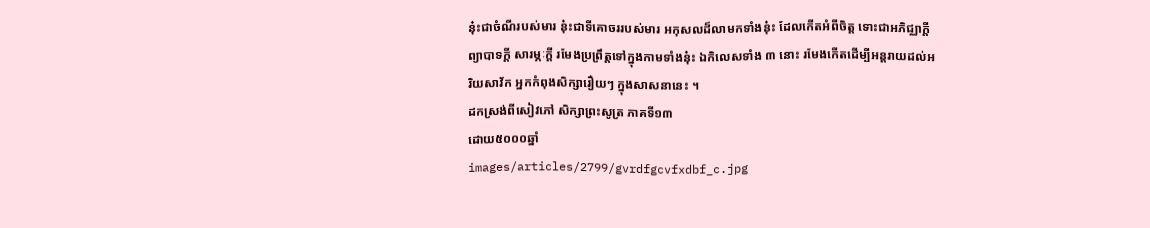នុ៎ះជាចំណីរបស់មារ នុ៎ះជាទីគោចររបស់មារ អកុសលដ៏លាមកទាំងនុ៎ះ ដែលកើតអំពីចិត្ត ទោះជាអភិជ្ឈាក្ដី ព្យាបាទក្ដី សារម្ភៈក្ដី រមែងប្រព្រឹត្តទៅក្នុងកាមទាំងនុ៎ះ ឯកិលេសទាំង ៣ នោះ រមែងកើតដើម្បីអន្តរាយដល់អរិយសាវ័ក អ្នកកំពុងសិក្សារឿយៗ ក្នុងសាសនានេះ ។
ដកស្រង់ពីសៀវភៅ សិក្សាព្រះសូត្រ ភាគទី១៣
ដោយ៥០០០ឆ្នាំ
images/articles/2799/gvrdfgcvfxdbf_c.jpg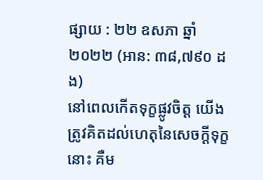ផ្សាយ : ២២ ឧសភា ឆ្នាំ២០២២ (អាន: ៣៨,៧៩០ ដង)
នៅពេលកើតទុក្ខផ្លូវចិត្ត យើងត្រូវគិតដល់ហេតុនៃសេចក្ដីទុក្ខនោះ គឺម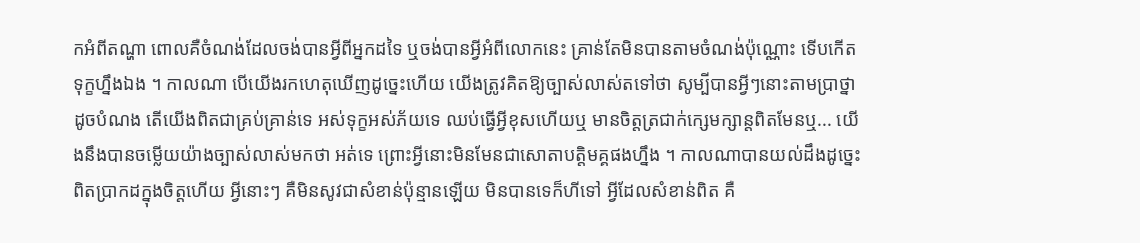កអំពីតណ្ហា ពោលគឺចំណង់ដែលចង់បានអ្វីពីអ្នកដទៃ ឬចង់បានអ្វីអំពីលោកនេះ គ្រាន់តែមិនបានតាមចំណង់ប៉ុណ្ណោះ ទើបកើតទុក្ខហ្នឹងឯង ។ កាលណា បើយើងរកហេតុឃើញដូច្នេះហើយ យើងត្រូវគិតឱ្យច្បាស់លាស់តទៅថា សូម្បីបានអ្វីៗនោះតាមប្រាថ្នា ដូចបំណង តើយើងពិតជាគ្រប់គ្រាន់ទេ អស់ទុក្ខអស់ភ័យទេ ឈប់ធ្វើអ្វីខុសហើយឬ មានចិត្តត្រជាក់ក្សេមក្សាន្តពិតមែនឬ... យើងនឹងបានចម្លើយយ៉ាងច្បាស់លាស់មកថា អត់ទេ ព្រោះអ្វីនោះមិនមែនជាសោតាបត្តិមគ្គផងហ្នឹង ។ កាលណាបានយល់ដឹងដូច្នេះពិតប្រាកដក្នុងចិត្តហើយ អ្វីនោះៗ គឺមិនសូវជាសំខាន់ប៉ុន្មានឡើយ មិនបានទេក៏ហីទៅ អ្វីដែលសំខាន់ពិត គឺ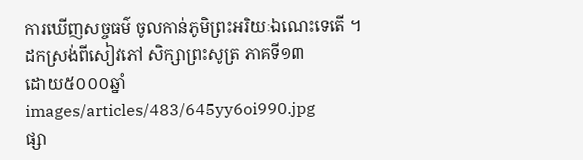ការឃើញសច្ចធម៌ ចូលកាន់ភូមិព្រះអរិយៈឯណេះទេតើ ។
ដកស្រង់ពីសៀវភៅ សិក្សាព្រះសូត្រ ភាគទី១៣
ដោយ៥០០០ឆ្នាំ
images/articles/483/645yy6oi990.jpg
ផ្សា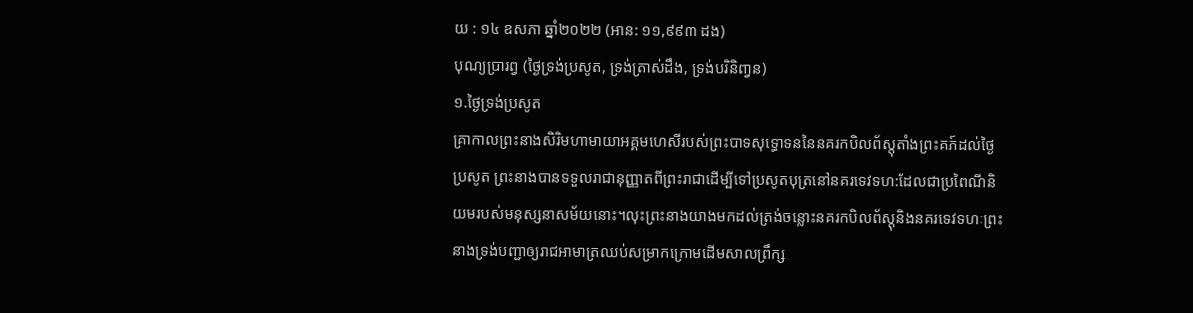យ : ១៤ ឧសភា ឆ្នាំ២០២២ (អាន: ១១,៩៩៣ ដង)
បុណ្យប្រារព្វ (ថ្ងៃទ្រង់ប្រសូត, ទ្រង់ត្រាស់ដឹង, ទ្រង់បរិនិពា្វន)
១.ថ្ងៃទ្រង់ប្រសូត
គ្រាកាលព្រះនាងសិរិមហាមាយាអគ្គមហេសីរបស់ព្រះបាទសុទ្ធោទននៃនគរកបិលព័ស្តុតាំងព្រះគភ៍ដល់ថ្ងៃប្រសូត ព្រះនាងបានទទួលរាជានុញ្ញាតពីព្រះរាជាដើម្បីទៅប្រសូតបុត្រនៅនគរទេវទហ:ដែលជាប្រពៃណីនិយមរបស់មនុស្សនាសម័យនោះ។លុះព្រះនាងយាងមកដល់ត្រង់ចន្លោះនគរកបិលព័ស្តុនិងនគរទេវទហៈព្រះនាងទ្រង់បញ្ជាឲ្យរាជអាមាត្រឈប់សម្រាកក្រោមដើមសាលព្រឹក្ស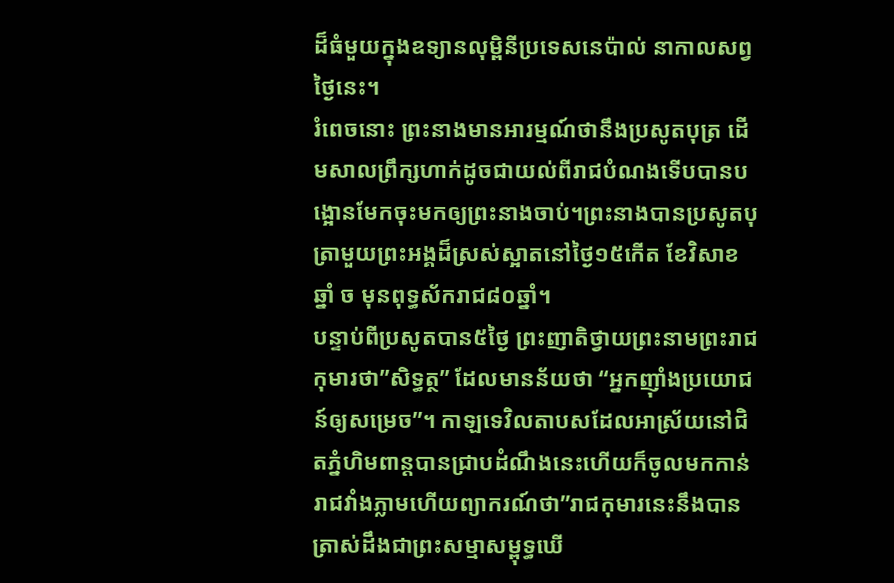ដ៏ធំមួយក្នុងឧទ្យានលុម្ពិនីប្រទេសនេប៉ាល់ នាកាលសព្វថ្ងៃនេះ។
រំពេចនោះ ព្រះនាងមានអារម្មណ៍ថានឹងប្រសូតបុត្រ ដើមសាលព្រឹក្សហាក់ដូចជាយល់ពីរាជបំណងទើបបានបង្អោនមែកចុះមកឲ្យព្រះនាងចាប់។ព្រះនាងបានប្រសូតបុត្រាមួយព្រះអង្គដ៏ស្រស់ស្អាតនៅថ្ងៃ១៥កើត ខែវិសាខ ឆ្នាំ ច មុនពុទ្ធស័ករាជ៨០ឆ្នាំ។
បន្ទាប់ពីប្រសូតបាន៥ថ្ងៃ ព្រះញាតិថ្វាយព្រះនាមព្រះរាជកុមារថា”សិទ្ធត្ថ” ដែលមានន័យថា “អ្នកញ៉ាំងប្រយោជន៍ឲ្យសម្រេច”។ កាឡទេវិលតាបសដែលអាស្រ័យនៅជិតភ្នំហិមពាន្តបានជ្រាបដំណឹងនេះហើយក៏ចូលមកកាន់រាជវាំងភ្លាមហើយព្យាករណ៍ថា”រាជកុមារនេះនឹងបានត្រាស់ដឹងជាព្រះសម្មាសម្ពុទ្ធឃើ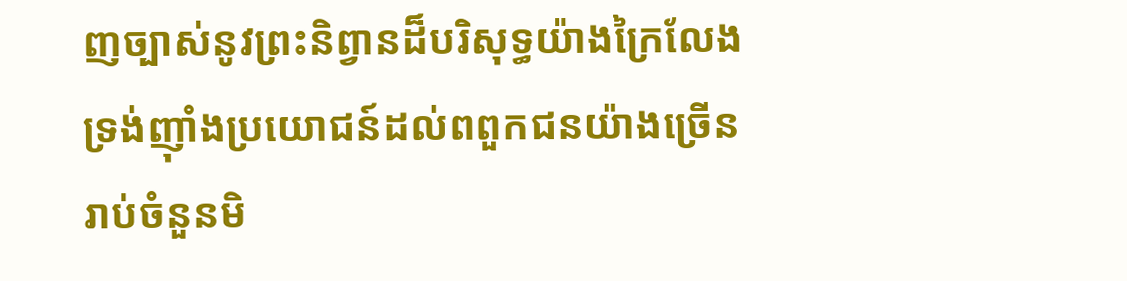ញច្បាស់នូវព្រះនិព្វានដ៏បរិសុទ្ធយ៉ាងក្រៃលែងទ្រង់ញ៉ាំងប្រយោជន៍ដល់ពពួកជនយ៉ាងច្រើនរាប់ចំនួនមិ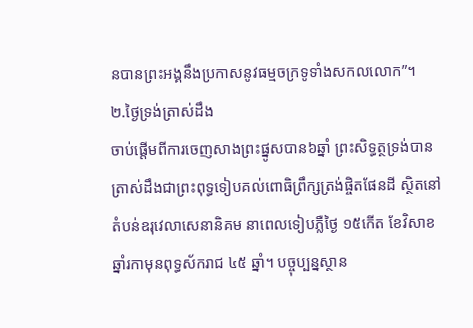នបានព្រះអង្គនឹងប្រកាសនូវធម្មចក្រទូទាំងសកលលោក”។
២.ថ្ងៃទ្រង់ត្រាស់ដឹង
ចាប់ផ្តើមពីការចេញសាងព្រះផ្នូសបាន៦ឆ្នាំ ព្រះសិទ្ធត្ថទ្រង់បានត្រាស់ដឹងជាព្រះពុទ្ធទៀបគល់ពោធិព្រឹក្សត្រង់ផ្ចិតផែនដី ស្ថិតនៅតំបន់ឧរុវេលាសេនានិគម នាពេលទៀបភ្លឺថ្ងៃ ១៥កើត ខែវិសាខ ឆ្នាំរកាមុនពុទ្ធស័ករាជ ៤៥ ឆ្នាំ។ បច្ចុប្បន្នស្ថាន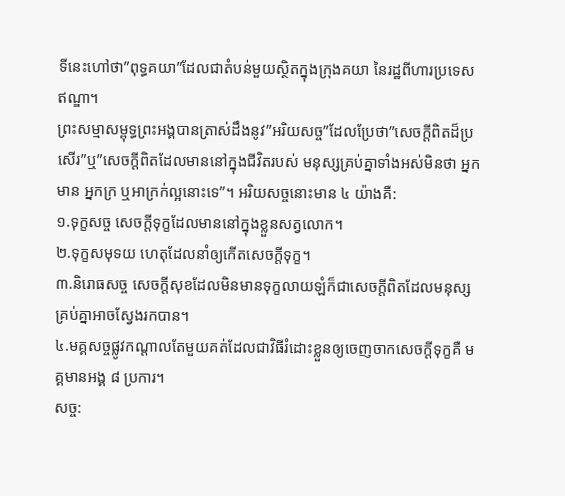ទីនេះហៅថា”ពុទ្ធគយា”ដែលជាតំបន់មួយស្ថិតក្នុងក្រុងគយា នៃរដ្ឋពីហារប្រទេសឥណ្ឌា។
ព្រះសម្មាសម្ពុទ្ធព្រះអង្គបានត្រាស់ដឹងនូវ”អរិយសច្ច”ដែលប្រែថា”សេចក្តីពិតដ៏ប្រសើរ”ឬ”សេចក្តីពិតដែលមាននៅក្នុងជីវិតរបស់ មនុស្សគ្រប់គ្នាទាំងអស់មិនថា អ្នកមាន អ្នកក្រ ឬអាក្រក់ល្អនោះទេ”។ អរិយសច្ចនោះមាន ៤ យ៉ាងគឺ:
១.ទុក្ខសច្ច សេចក្តីទុក្ខដែលមាននៅក្នុងខ្លួនសត្វលោក។
២.ទុក្ខសមុទយ ហេតុដែលនាំឲ្យកើតសេចក្តីទុក្ខ។
៣.និរោធសច្ច សេចក្តីសុខដែលមិនមានទុក្ខលាយឡំក៏ជាសេចក្តីពិតដែលមនុស្សគ្រប់គ្នាអាចស្វែងរកបាន។
៤.មគ្គសច្ចផ្លូវកណ្តាលតែមួយគត់ដែលជាវិធីរំដោះខ្លួនឲ្យចេញចាកសេចក្តីទុក្ខគឺ មគ្គមានអង្គ ៨ ប្រការ។
សច្ច: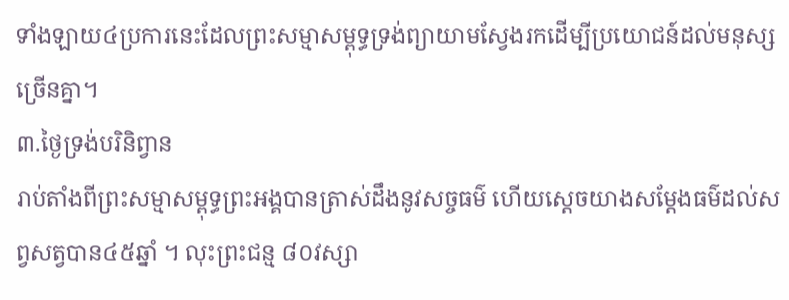ទាំងឡាយ៤ប្រការនេះដែលព្រះសម្មាសម្ពុទ្ធទ្រង់ព្យាយាមស្វែងរកដើម្បីប្រយោជន៍ដល់មនុស្សច្រើនគ្នា។
៣.ថ្ងៃទ្រង់បរិនិព្វាន
រាប់តាំងពីព្រះសម្មាសម្ពុទ្ធព្រះអង្គបានត្រាស់ដឹងនូវសច្ចធម៌ ហើយស្តេចយាងសម្តែងធម៌ដល់សព្វសត្វបាន៤៥ឆ្នាំ ។ លុះព្រះជន្ម ៨០វស្សា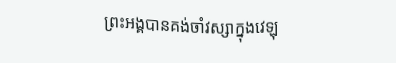ព្រះអង្គបានគង់ចាំវស្សាក្នុងវេឡុ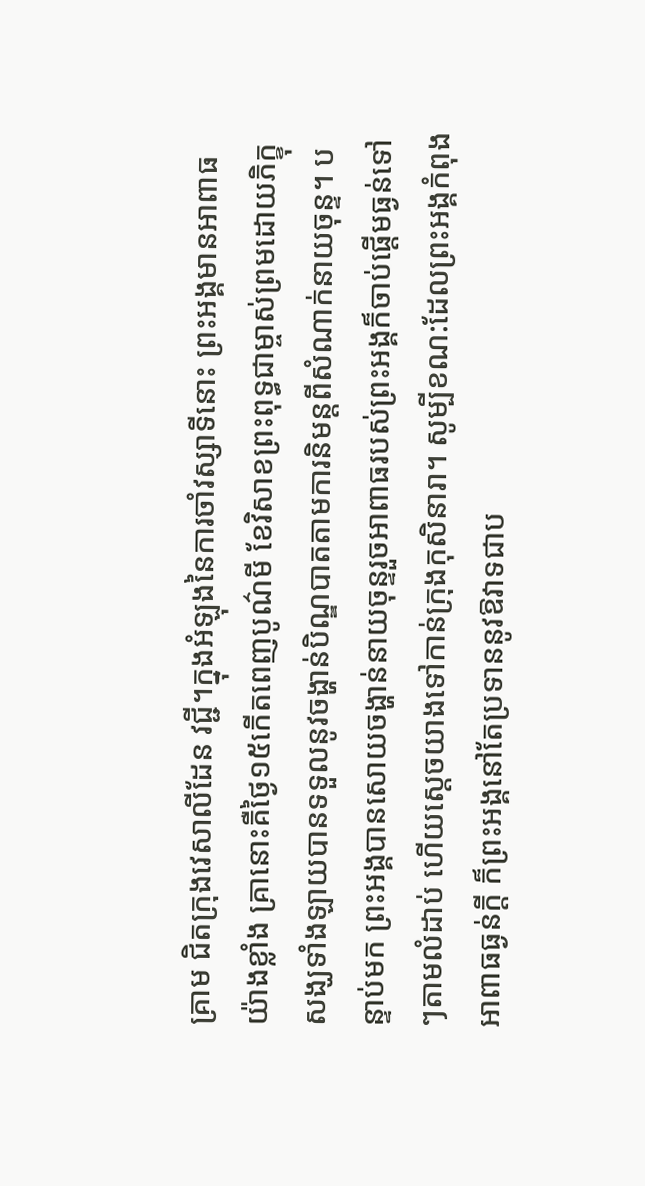គ្រាម ជិតក្រុងវេសាលីដែន វជ្ជី។ក្នុងអំឡុងនៃការចាំវស្សាទីនោះ ព្រះអង្គមានអាពាធយ៉ាងខ្លាំង គ្រានោះគឺថ្ងៃ១៥កើតពេញបូណ៌មី ខែវិសាខព្រះពុទ្ធជាម្ចាស់ព្រមដោយភិក្ខុសង្ឃទាំងឡាយបានទទួលនូវចង្ហាន់បិណ្ឌបាតតាមការនិមន្តពីសំណាក់នាយចុន្ទ។ បន្ទាប់មក ព្រះអង្គបានសោយចង្ហាន់នាយចុន្ទរួចអាពាធរបស់ព្រះអង្គក៏ចាប់ផ្តើមធ្ងន់ទៅៗតាមលំដាប់ ហើយស្តេចយាងទៅកាន់ក្រុងកុសិនារា។ សូម្បីខណ:ដែលព្រះអង្គកំពុងអាពាធធ្ងន់ក្តី ក៏ព្រះអង្គនៅតែប្រទាននូវឱវាទជាប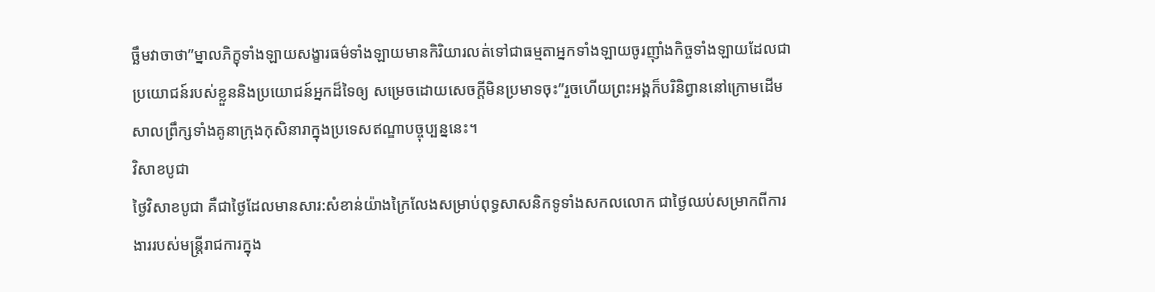ច្ឆឹមវាចាថា”ម្នាលភិក្ខុទាំងឡាយសង្ខារធម៌ទាំងឡាយមានកិរិយារលត់ទៅជាធម្មតាអ្នកទាំងឡាយចូរញ៉ាំងកិច្ចទាំងឡាយដែលជាប្រយោជន៍របស់ខ្លួននិងប្រយោជន៍អ្នកដ៏ទៃឲ្យ សម្រេចដោយសេចក្តីមិនប្រមាទចុះ”រួចហើយព្រះអង្គក៏បរិនិព្វាននៅក្រោមដើមសាលព្រឹក្សទាំងគូនាក្រុងកុសិនារាក្នុងប្រទេសឥណ្ឌាបច្ចុប្បន្ននេះ។
វិសាខបូជា
ថ្ងៃវិសាខបូជា គឺជាថ្ងៃដែលមានសារ:សំខាន់យ៉ាងក្រៃលែងសម្រាប់ពុទ្ធសាសនិកទូទាំងសកលលោក ជាថ្ងៃឈប់សម្រាកពីការងាររបស់មន្រ្តីរាជការក្នុង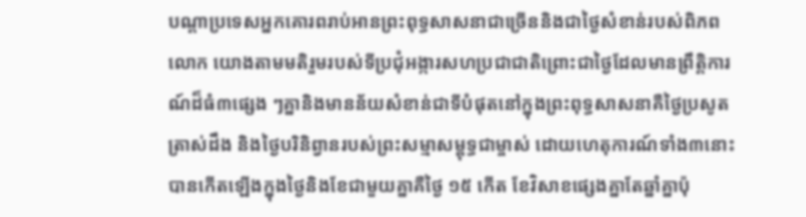បណ្តាប្រទេសអ្នកគោរពរាប់អានព្រះពុទ្ធសាសនាជាច្រើននិងជាថ្ងៃសំខាន់របស់ពិភពលោក យោងតាមមតិរួមរបស់ទីប្រជុំអង្ការសហប្រជាជាតិព្រោះជាថ្ងៃដែលមានព្រឹត្តិការណ៍ដ៏ធំ៣ផ្សេង ៗគ្នានិងមានន័យសំខាន់ជាទីបំផុតនៅក្នុងព្រះពុទ្ធសាសនាគឺថ្ងៃប្រសូត ត្រាស់ដឹង និងថ្ងៃបរិនិព្វានរបស់ព្រះសម្មាសម្ពុទ្ធជាម្ចាស់ ដោយហេតុការណ៍ទាំង៣នោះបានកើតឡើងក្នុងថ្ងៃនិងខែជាមួយគ្នាគឺថ្ងៃ ១៥ កើត ខែវិសាខផ្សេងគ្នាតែឆ្នាំគ្នាប៉ុ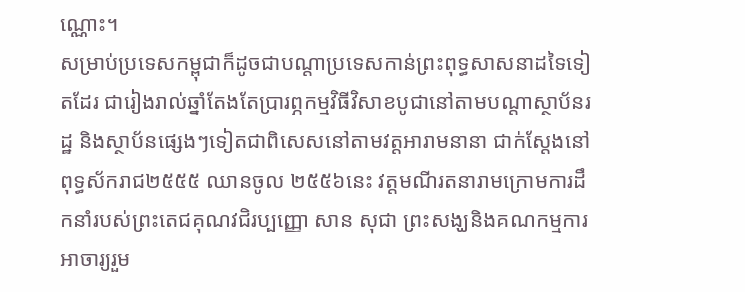ណ្ណោះ។
សម្រាប់ប្រទេសកម្ពុជាក៏ដូចជាបណ្តាប្រទេសកាន់ព្រះពុទ្ធសាសនាដទៃទៀតដែរ ជារៀងរាល់ឆ្នាំតែងតែប្រារព្ភកម្មវិធីវិសាខបូជានៅតាមបណ្តាស្ថាប័នរដ្ឋ និងស្ថាប័នផ្សេងៗទៀតជាពិសេសនៅតាមវត្តអារាមនានា ជាក់ស្តែងនៅពុទ្ធស័ករាជ២៥៥៥ ឈានចូល ២៥៥៦នេះ វត្តមណីរតនារាមក្រោមការដឹកនាំរបស់ព្រះតេជគុណវជិរប្បញ្ញោ សាន សុជា ព្រះសង្ឃនិងគណកម្មការអាចារ្យរួម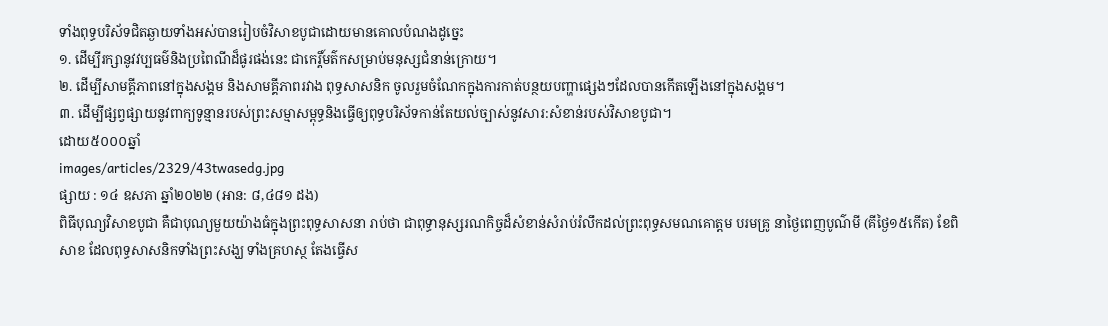ទាំងពុទ្ធបរិស័ទជិតឆ្ងាយទាំងអស់បានរៀបចំវិសាខបូជាដោយមានគោលបំណងដូច្នេះ
១. ដើម្បីរក្សានូវវប្បធម៌និងប្រពៃណីដ៏ផូរផង់នេះ ជាកេរ្តិ៍មត៌កសម្រាប់មនុស្សជំនាន់ក្រោយ។
២. ដើម្បីសាមគ្គីភាពនៅក្នុងសង្គម និងសាមគ្គីភាពរវាង ពុទ្ធសាសនិក ចូលរួមចំណែកក្នុងការកាត់បន្ថយបញ្ហាផ្សេងៗដែលបានកើតឡើងនៅក្នុងសង្គម។
៣. ដើម្បីផ្សព្វផ្សាយនូវពាក្យទូន្មានរបស់ព្រះសម្មាសម្ពុទ្ធនិងធ្វើឲ្យពុទ្ធបរិស័ទកាន់តែយល់ច្បាស់នូវសារ:សំខាន់របស់វិសាខបូជា។
ដោយ៥០០០ឆ្នាំ
images/articles/2329/43twasedg.jpg
ផ្សាយ : ១៤ ឧសភា ឆ្នាំ២០២២ (អាន: ៨,៤៨១ ដង)
ពិធីបុណ្យវិសាខបូជា គឺជាបុណ្យមួយយ៉ាងធំក្នុងព្រះពុទ្ធសាសនា រាប់ថា ជាពុទ្ធានុស្សរណកិច្ចដ៏សំខាន់សំរាប់រំលឹកដល់ព្រះពុទ្ធសមណគោត្ដម បរមគ្រូ នាថ្ងៃពេញបូណ៌មី (គីថ្ងៃ១៥កើត) ខែពិសាខ ដែលពុទ្ធសាសនិកទាំងព្រះសង្ឃ ទាំងគ្រហស្ថ តែងធ្វើស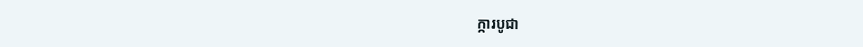ក្ការបូជា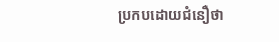ប្រកបដោយជំនឿថា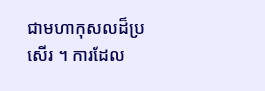ជាមហាកុសលដ៏ប្រសើរ ។ ការដែល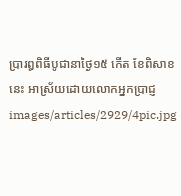ប្រារឰពិធីបូជានាថ្ងៃ១៥ កើត ខែពិសាខ នេះ អាស្រ័យដោយលោកអ្នកប្រាជ្ញ
images/articles/2929/4pic.jpg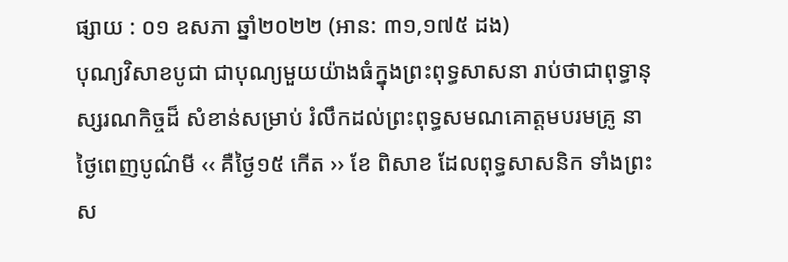ផ្សាយ : ០១ ឧសភា ឆ្នាំ២០២២ (អាន: ៣១,១៧៥ ដង)
បុណ្យវិសាខបូជា ជាបុណ្យមួយយ៉ាងធំក្នុងព្រះពុទ្ធសាសនា រាប់ថាជាពុទ្ធានុស្សរណកិច្ចដ៏ សំខាន់សម្រាប់ រំលឹកដល់ព្រះពុទ្ធសមណគោត្តមបរមគ្រូ នាថ្ងៃពេញបូណ៌មី ‹‹ គឺថ្ងៃ១៥ កើត ›› ខែ ពិសាខ ដែលពុទ្ធសាសនិក ទាំងព្រះស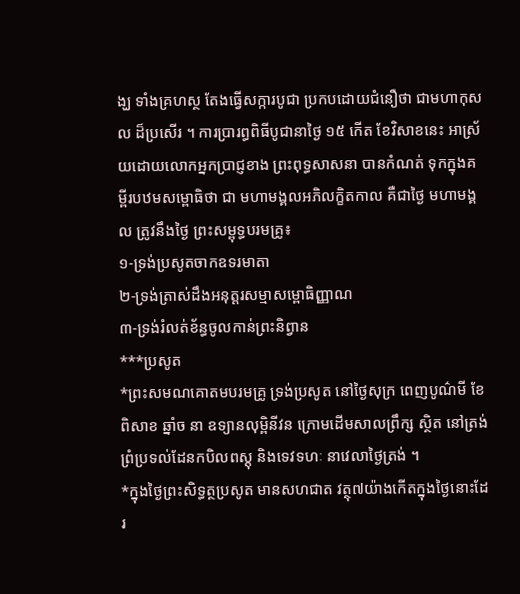ង្ឃ ទាំងគ្រហស្ថ តែងធ្វើសក្ការបូជា ប្រកបដោយជំនឿថា ជាមហាកុសល ដ៏ប្រសើរ ។ ការប្រារព្ធពិធីបូជានាថ្ងៃ ១៥ កើត ខែវិសាខនេះ អាស្រ័យដោយលោកអ្នកប្រាជ្ញខាង ព្រះពុទ្ធសាសនា បានកំណត់ ទុកក្នុងគម្ពីរបឋមសម្ពោធិថា ជា មហាមង្គលអភិលក្ខិតកាល គឺជាថ្ងៃ មហាមង្គល ត្រូវនឹងថ្ងៃ ព្រះសម្ពុទ្ធបរមគ្រូ៖
១-ទ្រង់ប្រសូតចាកឧទរមាតា
២-ទ្រង់ត្រាស់ដឹងអនុត្តរសម្មាសម្ពោធិញ្ញាណ
៣-ទ្រង់រំលត់ខ័ន្ធចូលកាន់ព្រះនិព្វាន
***ប្រសូត
*ព្រះសមណគោតមបរមគ្រូ ទ្រង់ប្រសូត នៅថ្ងៃសុក្រ ពេញបូណ៌មី ខែពិសាខ ឆ្នាំច នា ឧទ្យានលុម្ពិនីវន ក្រោមដើមសាលព្រឹក្ស ស្ថិត នៅត្រង់ព្រំប្រទល់ដែនកបិលពស្ដុ និងទេវទហៈ នាវេលាថ្ងៃត្រង់ ។
*ក្នុងថ្ងៃព្រះសិទ្ធត្ថប្រសូត មានសហជាត វត្ថុ៧យ៉ាងកើតក្នុងថ្ងៃនោះដែរ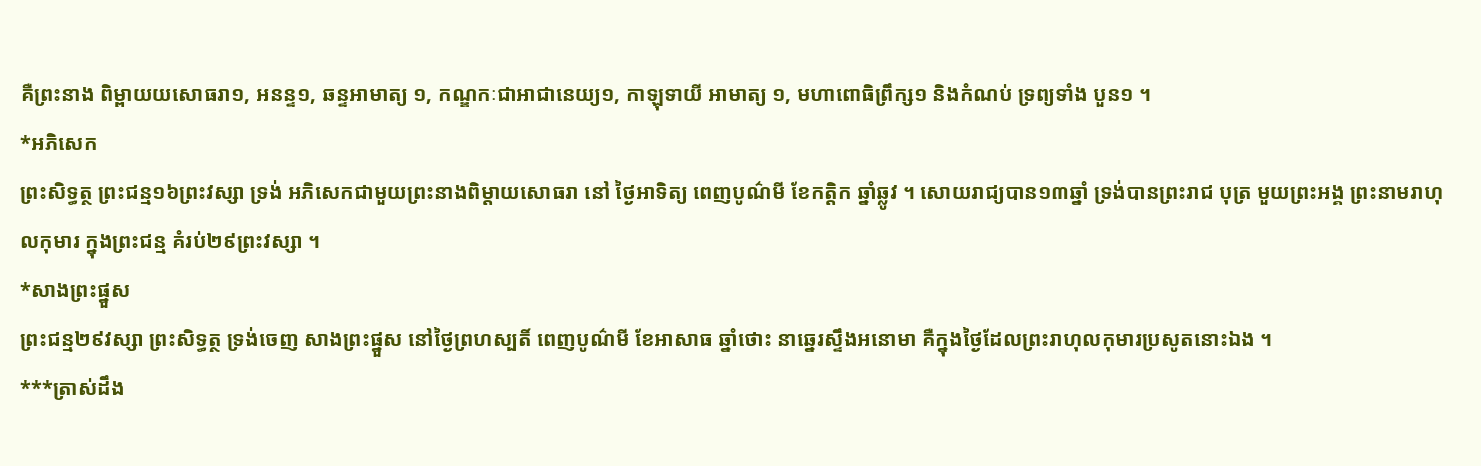គឺព្រះនាង ពិម្ពាយយសោធរា១, អនន្ទ១, ឆន្ទអាមាត្យ ១, កណ្ឌកៈជាអាជានេយ្យ១, កាឡុទាយី អាមាត្យ ១, មហាពោធិព្រឹក្ស១ និងកំណប់ ទ្រព្យទាំង បួន១ ។
*អភិសេក
ព្រះសិទ្ធត្ថ ព្រះជន្ម១៦ព្រះវស្សា ទ្រង់ អភិសេកជាមួយព្រះនាងពិម្ដាយសោធរា នៅ ថ្ងៃអាទិត្យ ពេញបូណ៌មី ខែកត្ដិក ឆ្នាំឆ្លូវ ។ សោយរាជ្យបាន១៣ឆ្នាំ ទ្រង់បានព្រះរាជ បុត្រ មួយព្រះអង្គ ព្រះនាមរាហុលកុមារ ក្នុងព្រះជន្ម គំរប់២៩ព្រះវស្សា ។
*សាងព្រះផ្នួស
ព្រះជន្ម២៩វស្សា ព្រះសិទ្ធត្ថ ទ្រង់ចេញ សាងព្រះផ្នួស នៅថ្ងៃព្រហស្បតិ៍ ពេញបូណ៌មី ខែអាសាធ ឆ្នាំថោះ នាឆ្នេរស្ទឹងអនោមា គឺក្នុងថ្ងៃដែលព្រះរាហុលកុមារប្រសូតនោះឯង ។
***ត្រាស់ដឹង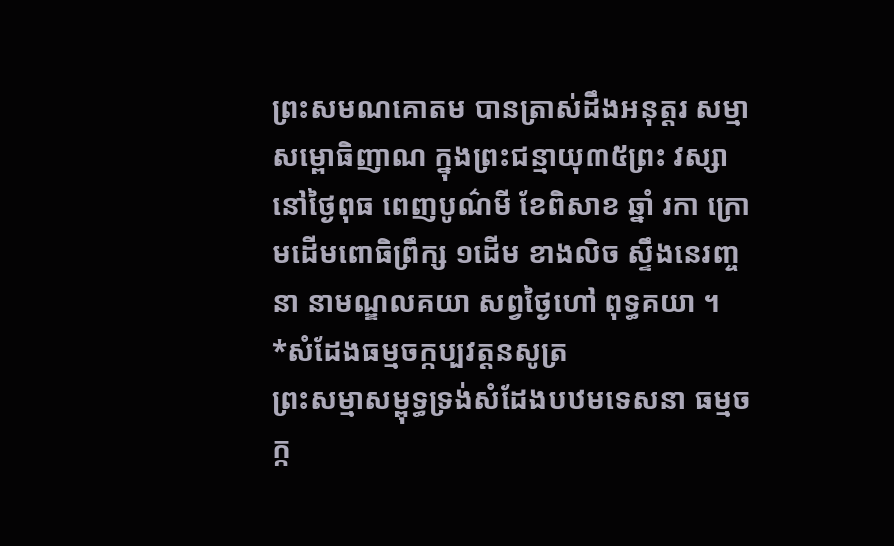ព្រះសមណគោតម បានត្រាស់ដឹងអនុត្ដរ សម្មាសម្ពោធិញាណ ក្នុងព្រះជន្មាយុ៣៥ព្រះ វស្សា នៅថ្ងៃពុធ ពេញបូណ៌មី ខែពិសាខ ឆ្នាំ រកា ក្រោមដើមពោធិព្រឹក្ស ១ដើម ខាងលិច ស្ទឹងនេរញ្ចនា នាមណ្ឌលគយា សព្វថ្ងៃហៅ ពុទ្ធគយា ។
*សំដែងធម្មចក្កប្បវត្ដនសូត្រ
ព្រះសម្មាសម្ពុទ្ធទ្រង់សំដែងបឋមទេសនា ធម្មចក្ក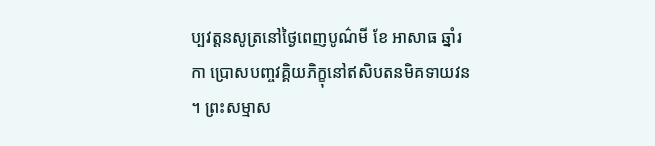ប្បវត្ដនសូត្រនៅថ្ងៃពេញបូណ៌មី ខែ អាសាធ ឆ្នាំរកា ប្រោសបញ្ចវគ្គិយភិក្ខុនៅឥសិបតនមិគទាយវន ។ ព្រះសម្មាស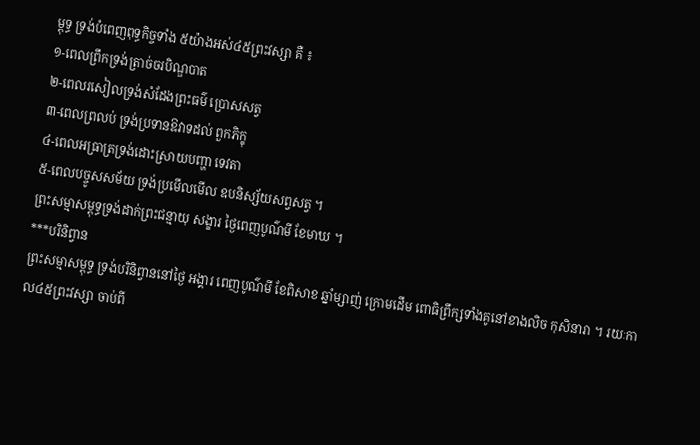ម្ពុទ្ធ ទ្រង់បំពេញពុទ្ធកិច្ចទាំង ៥យ៉ាងអស់៤៥ព្រះវស្សា គឺ ៖
១-ពេលព្រឹកទ្រង់ត្រាច់ចរបិណ្ឌបាត
២-ពេលរសៀលទ្រង់សំដែងព្រះធម៌ ប្រោសសត្វ
៣-ពេលព្រលប់ ទ្រង់ប្រទានឱវាទដល់ ពួកភិក្ខុ
៤-ពេលអធ្រាត្រទ្រង់ដោះស្រាយបញ្ហា ទេវតា
៥-ពេលបច្ចូសសម័យ ទ្រង់ប្រមើលមើល ឧបនិស្ស័យសព្វសត្វ ។
ព្រះសម្មាសម្ពុទ្ធទ្រង់ដាក់ព្រះជន្មាយុ សង្ខារ ថ្ងៃពេញបូណ៌មី ខែមាឃ ។
***បរិនិព្វាន
ព្រះសម្មាសម្ពុទ្ធ ទ្រង់បរិនិព្វាននៅថ្ងៃ អង្គារ ពេញបូណ៌មី ខែពិសាខ ឆ្នាំម្សាញ់ ក្រោមដើម ពោធិព្រឹក្សទាំងគូនៅខាងលិច កុសិនារា ។ រយៈកាល៤៥ព្រះវស្សា ចាប់ពី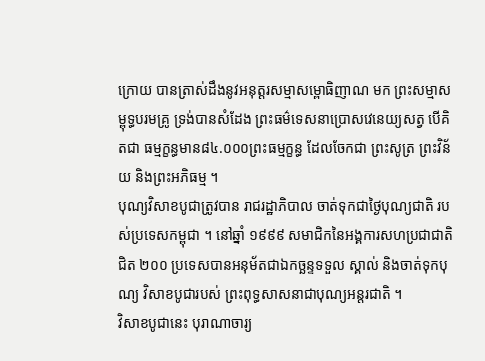ក្រោយ បានត្រាស់ដឹងនូវអនុត្ដរសម្មាសម្ពោធិញាណ មក ព្រះសម្មាសម្ពុទ្ធបរមគ្រូ ទ្រង់បានសំដែង ព្រះធម៌ទេសនាប្រោសវេនេយ្យសត្វ បើគិតជា ធម្មក្ខន្ធមាន៨៤.០០០ព្រះធម្មក្ខន្ធ ដែលចែកជា ព្រះសូត្រ ព្រះវិន័យ និងព្រះអភិធម្ម ។
បុណ្យវិសាខបូជាត្រូវបាន រាជរដ្ឋាភិបាល ចាត់ទុកជាថ្ងៃបុណ្យជាតិ របស់ប្រទេសកម្ពុជា ។ នៅឆ្នាំ ១៩៩៩ សមាជិកនៃអង្គការសហប្រជាជាតិ ជិត ២០០ ប្រទេសបានអនុម័តជាឯកច្ឆន្ទទទួល ស្គាល់ និងចាត់ទុកបុណ្យ វិសាខបូជារបស់ ព្រះពុទ្ធសាសនាជាបុណ្យអន្តរជាតិ ។
វិសាខបូជានេះ បុរាណាចារ្យ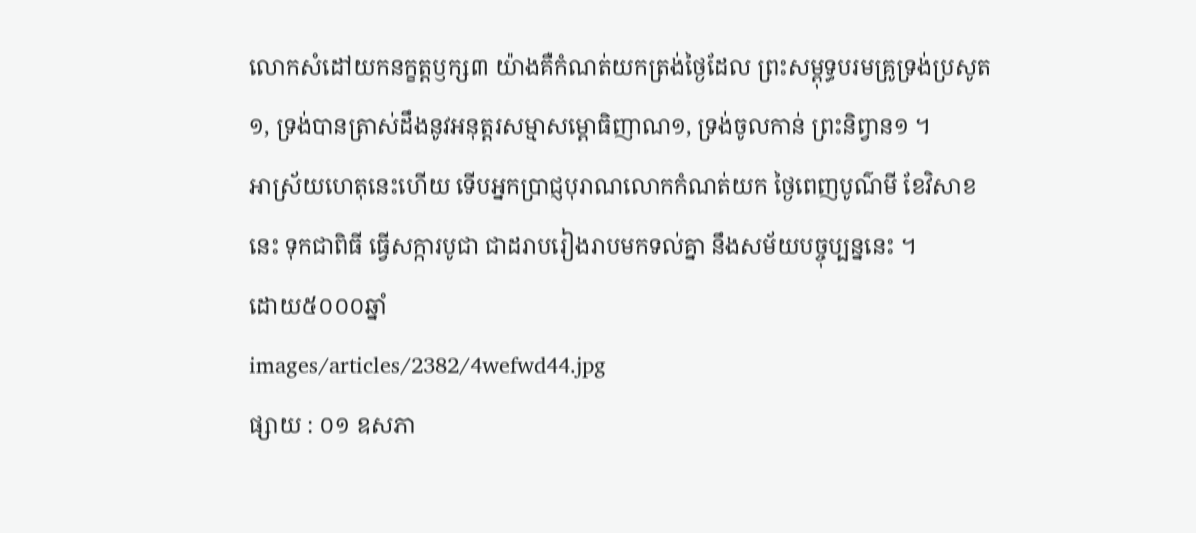លោកសំដៅយកនក្ខត្តឫក្ស៣ យ៉ាងគឺកំណត់យកត្រង់ថ្ងៃដែល ព្រះសម្ពុទ្ធបរមគ្រូទ្រង់ប្រសូត១, ទ្រង់បានត្រាស់ដឹងនូវអនុត្តរសម្មាសម្ពោធិញាណ១, ទ្រង់ចូលកាន់ ព្រះនិព្វាន១ ។
អាស្រ័យហេតុនេះហើយ ទើបអ្នកប្រាជ្ញបុរាណលោកកំណត់យក ថ្ងៃពេញបូណ៌មី ខែវិសាខនេះ ទុកជាពិធី ធ្វើសក្ការបូជា ជាដរាបរៀងរាបមកទល់គ្នា នឹងសម័យបច្ចុប្បន្ននេះ ។
ដោយ៥០០០ឆ្នាំ
images/articles/2382/4wefwd44.jpg
ផ្សាយ : ០១ ឧសភា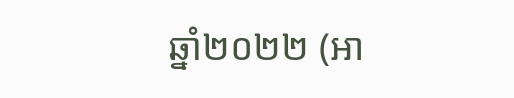ឆ្នាំ២០២២ (អា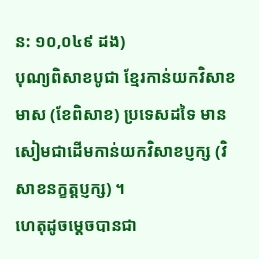ន: ១០,០៤៩ ដង)
បុណ្យពិសាខបូជា ខ្មែរកាន់យកវិសាខមាស (ខែពិសាខ) ប្រទេសដទៃ មានសៀមជាដើមកាន់យកវិសាខប្ញក្ស (វិសាខនក្ខត្តប្ញក្ស) ។
ហេតុដូចម្តេចបានជា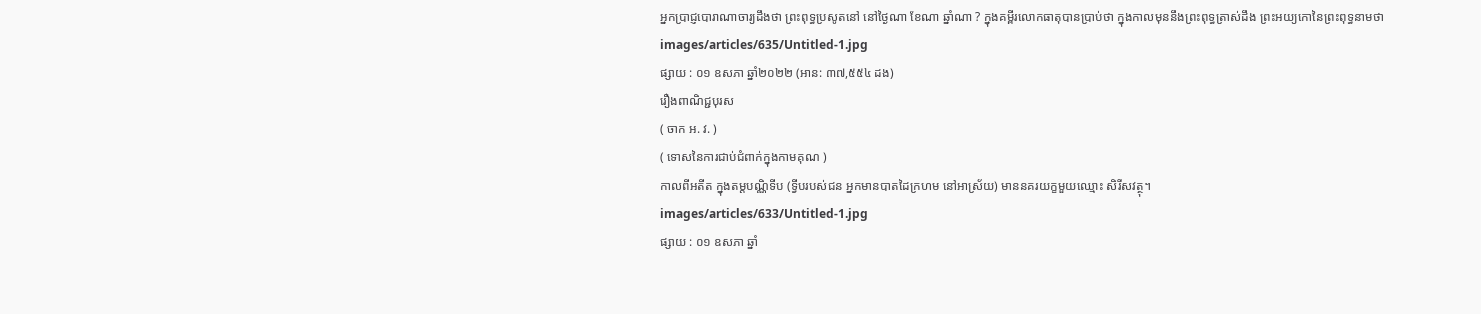អ្នកប្រាជ្ញបោរាណាចារ្យដឹងថា ព្រះពុទ្ធប្រសូតនៅ នៅថ្ងៃណា ខែណា ឆ្នាំណា ? ក្នុងគម្ពីរលោកធាតុបានប្រាប់ថា ក្នុងកាលមុននឹងព្រះពុទ្ធត្រាស់ដឹង ព្រះអយ្យកោនៃព្រះពុទ្ធនាមថា
images/articles/635/Untitled-1.jpg
ផ្សាយ : ០១ ឧសភា ឆ្នាំ២០២២ (អាន: ៣៧,៥៥៤ ដង)
រឿងពាណិជ្ជបុរស
( ចាក អ. វ. )
( ទោសនៃការជាប់ជំពាក់ក្នុងកាមគុណ )
កាលពីអតីត ក្នុងតម្តបណ្ណិទីប (ទី្វបរបស់ជន អ្នកមានបាតដៃក្រហម នៅអាស្រ័យ) មាននគរយក្ខមួយឈ្មោះ សិរីសវត្ថុ។
images/articles/633/Untitled-1.jpg
ផ្សាយ : ០១ ឧសភា ឆ្នាំ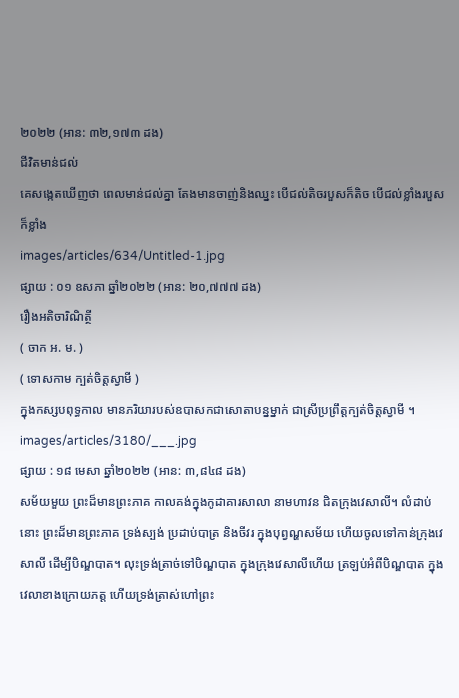២០២២ (អាន: ៣២,១៧៣ ដង)
ជីវិតមាន់ជល់
គេសង្កេតឃើញថា ពេលមាន់ជល់គ្នា តែងមានចាញ់និងឈ្នះ បើជល់តិចរបួសក៏តិច បើជល់ខ្លាំងរបួសក៏ខ្លាំង
images/articles/634/Untitled-1.jpg
ផ្សាយ : ០១ ឧសភា ឆ្នាំ២០២២ (អាន: ២០,៧៧៧ ដង)
រឿងអតិចារិណិត្ថី
( ចាក អ. ម. )
( ទោសកាម ក្បត់ចិត្តស្វាមី )
ក្នុងកស្សបពុទ្ធកាល មានភរិយារបស់ឧបាសកជាសោតាបន្នម្នាក់ ជាស្រីប្រព្រឹត្តក្បត់ចិត្តស្វាមី ។
images/articles/3180/___.jpg
ផ្សាយ : ១៨ មេសា ឆ្នាំ២០២២ (អាន: ៣,៨៤៨ ដង)
សម័យមួយ ព្រះដ៏មានព្រះភាគ កាលគង់ក្នុងកូដាគារសាលា នាមហាវន ជិតក្រុងវេសាលី។ លំដាប់នោះ ព្រះដ៏មានព្រះភាគ ទ្រង់ស្បង់ ប្រដាប់បាត្រ និងចីវរ ក្នុងបុព្វណ្ហសម័យ ហើយចូលទៅកាន់ក្រុងវេសាលី ដើម្បីបិណ្ឌបាត។ លុះទ្រង់ត្រាច់ទៅបិណ្ឌបាត ក្នុងក្រុងវេសាលីហើយ ត្រឡប់អំពីបិណ្ឌបាត ក្នុងវេលាខាងក្រោយភត្ត ហើយទ្រង់ត្រាស់ហៅព្រះ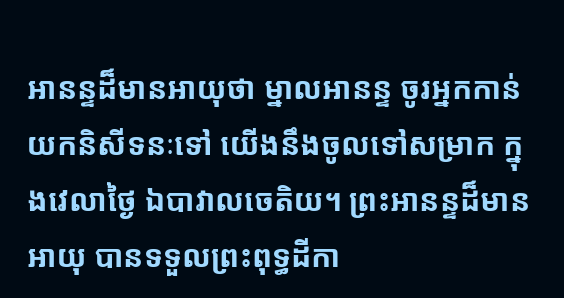អានន្ទដ៏មានអាយុថា ម្នាលអានន្ទ ចូរអ្នកកាន់យកនិសីទនៈទៅ យើងនឹងចូលទៅសម្រាក ក្នុងវេលាថ្ងៃ ឯបាវាលចេតិយ។ ព្រះអានន្ទដ៏មានអាយុ បានទទួលព្រះពុទ្ធដីកា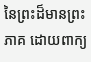នៃព្រះដ៏មានព្រះភាគ ដោយពាក្យ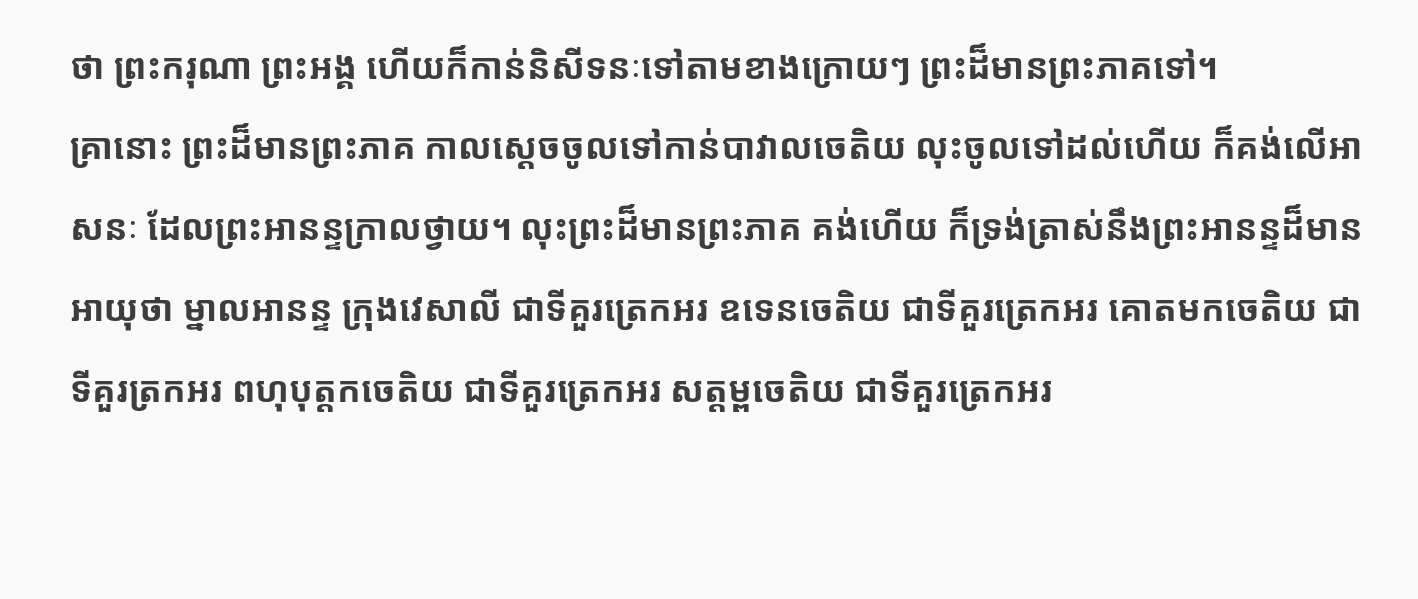ថា ព្រះករុណា ព្រះអង្គ ហើយក៏កាន់និសីទនៈទៅតាមខាងក្រោយៗ ព្រះដ៏មានព្រះភាគទៅ។
គ្រានោះ ព្រះដ៏មានព្រះភាគ កាលស្ដេចចូលទៅកាន់បាវាលចេតិយ លុះចូលទៅដល់ហើយ ក៏គង់លើអាសនៈ ដែលព្រះអានន្ទក្រាលថ្វាយ។ លុះព្រះដ៏មានព្រះភាគ គង់ហើយ ក៏ទ្រង់ត្រាស់នឹងព្រះអានន្ទដ៏មានអាយុថា ម្នាលអានន្ទ ក្រុងវេសាលី ជាទីគួរត្រេកអរ ឧទេនចេតិយ ជាទីគួរត្រេកអរ គោតមកចេតិយ ជាទីគួរត្រកអរ ពហុបុត្តកចេតិយ ជាទីគួរត្រេកអរ សត្តម្ពចេតិយ ជាទីគួរត្រេកអរ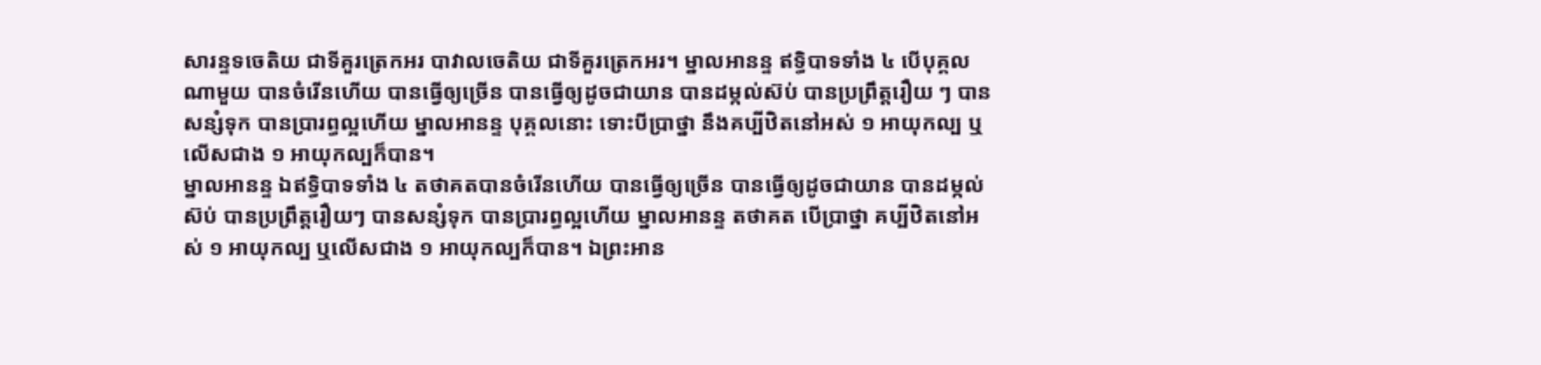សារន្ទទចេតិយ ជាទីគួរត្រេកអរ បាវាលចេតិយ ជាទីគួរត្រេកអរ។ ម្នាលអានន្ទ ឥទ្ធិបាទទាំង ៤ បើបុគ្គលណាមួយ បានចំរើនហើយ បានធ្វើឲ្យច្រើន បានធ្វើឲ្យដូចជាយាន បានដម្កល់ស៊ប់ បានប្រព្រឹត្តរឿយ ៗ បានសន្សំទុក បានប្រារព្ធល្អហើយ ម្នាលអានន្ទ បុគ្គលនោះ ទោះបីប្រាថ្នា នឹងគប្បីឋិតនៅអស់ ១ អាយុកល្ប ឬលើសជាង ១ អាយុកល្បក៏បាន។
ម្នាលអានន្ទ ឯឥទ្ធិបាទទាំង ៤ តថាគតបានចំរើនហើយ បានធ្វើឲ្យច្រើន បានធ្វើឲ្យដូចជាយាន បានដម្កល់ស៊ប់ បានប្រព្រឹត្តរឿយៗ បានសន្សំទុក បានប្រារព្ធល្អហើយ ម្នាលអានន្ទ តថាគត បើប្រាថ្នា គប្បីឋិតនៅអស់ ១ អាយុកល្ប ឬលើសជាង ១ អាយុកល្បក៏បាន។ ឯព្រះអាន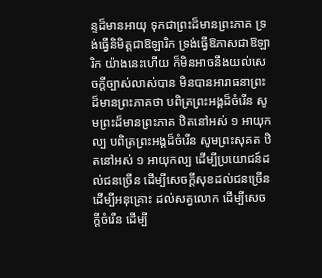ន្ទដ៏មានអាយុ ទុកជាព្រះដ៏មានព្រះភាគ ទ្រង់ធ្វើនិមិត្តជាឱឡារិក ទ្រង់ធ្វើឱភាសជាឱឡារិក យ៉ាងនេះហើយ ក៏មិនអាចនឹងយល់សេចក្ដីច្បាស់លាស់បាន មិនបានអារាធនាព្រះដ៏មានព្រះភាគថា បពិត្រព្រះអង្គដ៏ចំរើន សូមព្រះដ៏មានព្រះភាគ ឋិតនៅអស់ ១ អាយុកល្ប បពិត្រព្រះអង្គដ៏ចំរើន សូមព្រះសុគត ឋិតនៅអស់ ១ អាយុកល្ប ដើម្បីប្រយោជន៍ដល់ជនច្រើន ដើម្បីសេចក្ដីសុខដល់ជនច្រើន ដើម្បីអនុគ្រោះ ដល់សត្វលោក ដើម្បីសេចក្តីចំរើន ដើម្បី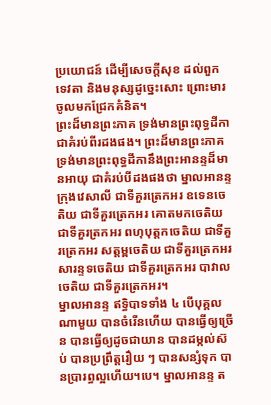ប្រយោជន៍ ដើម្បីសេចក្តីសុខ ដល់ពួកទេវតា និងមនុស្សដូច្នេះសោះ ព្រោះមារ ចូលមកជ្រែកគំនិត។
ព្រះដ៏មានព្រះភាគ ទ្រង់មានព្រះពុទ្ធដីកា ជាគំរប់ពីរដងផង។ ព្រះដ៏មានព្រះភាគ ទ្រង់មានព្រះពុទ្ធដីកានឹងព្រះអានន្ទដ៏មានអាយុ ជាគំរប់បីដងផងថា ម្នាលអានន្ទ ក្រុងវេសាលី ជាទីគួរត្រេកអរ ឧទេនចេតិយ ជាទីគួរត្រេកអរ គោតមកចេតិយ ជាទីគួរត្រកអរ ពហុបុត្តកចេតិយ ជាទីគួរត្រេកអរ សត្តម្ពចេតិយ ជាទីគួរត្រេកអរ សារន្ទទចេតិយ ជាទីគួរត្រេកអរ បាវាលចេតិយ ជាទីគួរត្រេកអរ។
ម្នាលអានន្ទ ឥទ្ធិបាទទាំង ៤ បើបុគ្គលណាមួយ បានចំរើនហើយ បានធ្វើឲ្យច្រើន បានធ្វើឲ្យដូចជាយាន បានដម្កល់ស៊ប់ បានប្រព្រឹត្តរឿយ ៗ បានសន្សំទុក បានប្រារព្ធល្អហើយ។បេ។ ម្នាលអានន្ទ ត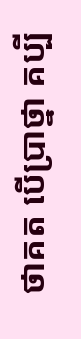ថាគត បើប្រាថ្នា គប្បី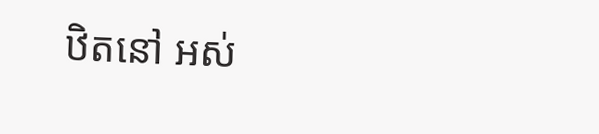ឋិតនៅ អស់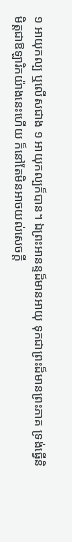១ អាយុកល្ប ឬលើសជាង ១ អាយុកល្បក៏បាន។ ឯព្រះអានន្ទដ៏មានអាយុ ទុកជាព្រះដ៏មានព្រះភាគ ទ្រង់ធ្វើនិមិត្តជាឱឡារិកយ៉ាងនេះហើយ ក៏នៅតែមិនអាចយល់សេចក្ដី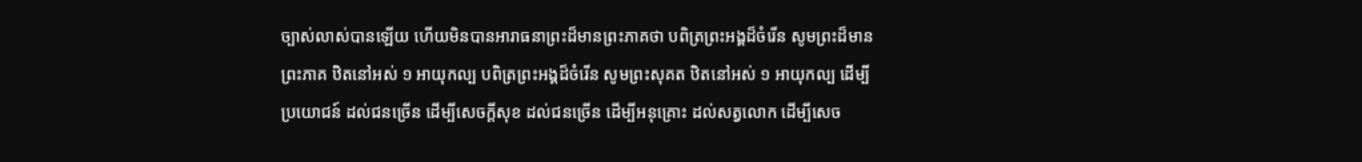ច្បាស់លាស់បានឡើយ ហើយមិនបានអារាធនាព្រះដ៏មានព្រះភាគថា បពិត្រព្រះអង្គដ៏ចំរើន សូមព្រះដ៏មានព្រះភាគ ឋិតនៅអស់ ១ អាយុកល្ប បពិត្រព្រះអង្គដ៏ចំរើន សូមព្រះសុគត ឋិតនៅអស់ ១ អាយុកល្ប ដើម្បីប្រយោជន៍ ដល់ជនច្រើន ដើម្បីសេចក្ដីសុខ ដល់ជនច្រើន ដើម្បីអនុគ្រោះ ដល់សត្វលោក ដើម្បីសេច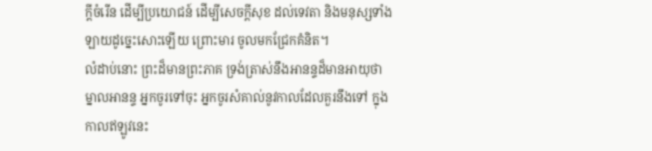ក្ដីចំរើន ដើម្បីប្រយោជន៍ ដើម្បីសេចក្ដីសុខ ដល់ទេវតា និងមនុស្សទាំងឡាយដូច្នេះសោះឡើយ ព្រោះមារ ចូលមកជ្រែកគំនិត។
លំដាប់នោះ ព្រះដ៏មានព្រះភាគ ទ្រង់ត្រាស់នឹងអានន្ទដ៏មានអាយុថា ម្នាលអានន្ទ អ្នកចូរទៅចុះ អ្នកចូរសំគាល់នូវកាលដែលគួរនឹងទៅ ក្នុងកាលឥឡូវនេះ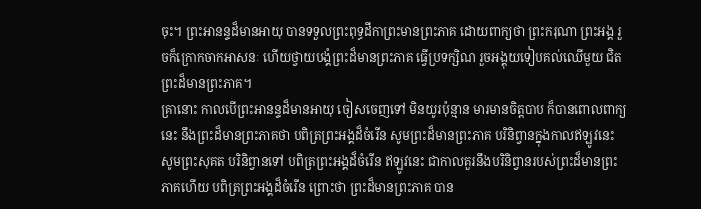ចុះ។ ព្រះអានន្ទដ៏មានអាយុ បានទទួលព្រះពុទ្ធដីកាព្រះមានព្រះភាគ ដោយពាក្យថា ព្រះករុណា ព្រះអង្គ រួចក៏ក្រោកចាកអាសនៈ ហើយថ្វាយបង្គំព្រះដ៏មានព្រះភាគ ធ្វើប្រទក្សិណ រួចអង្គុយទៀបគល់ឈើមួយ ជិតព្រះដ៏មានព្រះភាគ។
គ្រានោះ កាលបើព្រះអានន្ទដ៏មានអាយុ ចៀសចេញទៅ មិនយូរប៉ុន្មាន មារមានចិត្តបាប ក៏បានពោលពាក្យនេះ នឹងព្រះដ៏មានព្រះភាគថា បពិត្រព្រះអង្គដ៏ចំរើន សូមព្រះដ៏មានព្រះភាគ បរិនិព្វានក្នុងកាលឥឡូវនេះ សូមព្រះសុគត បរិនិព្វានទៅ បពិត្រព្រះអង្គដ៏ចំរើន ឥឡូវនេះ ជាកាលគួរនឹងបរិនិព្វានរបស់ព្រះដ៏មានព្រះភាគហើយ បពិត្រព្រះអង្គដ៏ចំរើន ព្រោះថា ព្រះដ៏មានព្រះភាគ បាន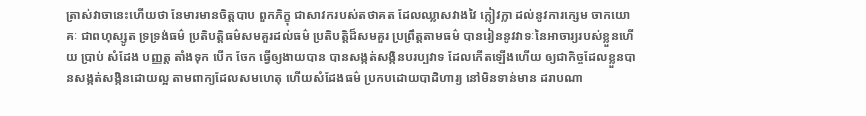ត្រាស់វាចានេះហើយថា នែមារមានចិត្តបាប ពួកភិក្ខុ ជាសាវករបស់តថាគត ដែលឈ្លាសវាងវៃ ក្លៀវក្លា ដល់នូវការក្សេម ចាកយោគៈ ជាពហុស្សូត ទ្រទ្រង់ធម៌ ប្រតិបត្តិធម៌សមគួរដល់ធម៌ ប្រតិបត្តិដ៏សមគួរ ប្រព្រឹត្តតាមធម៌ បានរៀននូវវាទៈនៃអាចារ្យរបស់ខ្លួនហើយ ប្រាប់ សំដែង បញ្ញត្ត តាំងទុក បើក ចែក ធ្វើឲ្យងាយបាន បានសង្កត់សង្កិនបរប្បវាទ ដែលកើតឡើងហើយ ឲ្យជាកិច្ចដែលខ្លួនបានសង្កត់សង្កិនដោយល្អ តាមពាក្យដែលសមហេតុ ហើយសំដែងធម៌ ប្រកបដោយបាដិហារ្យ នៅមិនទាន់មាន ដរាបណា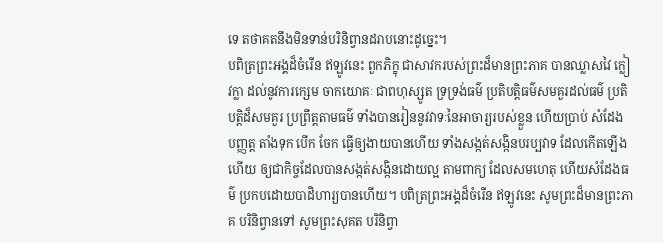ទេ តថាគតនឹងមិនទាន់បរិនិព្វានដរាបនោះដូច្នេះ។
បពិត្រព្រះអង្គដ៏ចំរើន ឥឡូវនេះ ពួកភិក្ខុ ជាសាវករបស់ព្រះដ៏មានព្រះភាគ បានឈ្លាសវៃ ក្លៀវក្លា ដល់នូវការក្សេម ចាកយោគៈ ជាពហុស្សូត ទ្រទ្រង់ធម៌ ប្រតិបត្តិធម៌សមគួរដល់ធម៌ ប្រតិបត្តិដ៏សមគួរ ប្រព្រឹត្តតាមធម៌ ទាំងបានរៀននូវវាទៈនៃអាចារ្យរបស់ខ្លួន ហើយប្រាប់ សំដែង បញ្ញត្ត តាំងទុក បើក ចែក ធ្វើឲ្យងាយបានហើយ ទាំងសង្កត់សង្កិនបរប្បវាទ ដែលកើតឡើងហើយ ឲ្យជាកិច្ចដែលបានសង្កត់សង្កិនដោយល្អ តាមពាក្យ ដែលសមហេតុ ហើយសំដែងធម៌ ប្រកបដោយបាដិហារ្យបានហើយ។ បពិត្រព្រះអង្គដ៏ចំរើន ឥឡូវនេះ សូមព្រះដ៏មានព្រះភាគ បរិនិព្វានទៅ សូមព្រះសុគត បរិនិព្វា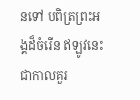នទៅ បពិត្រព្រះអង្គដ៏ចំរើន ឥឡូវនេះ ជាកាលគួរ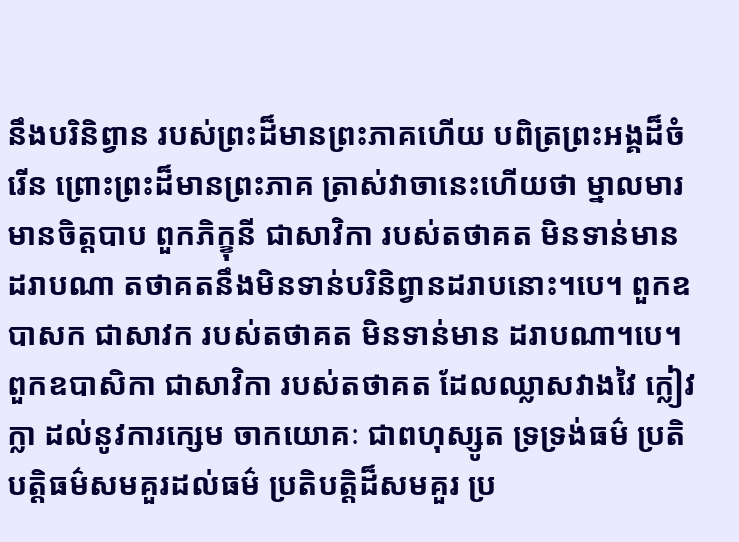នឹងបរិនិព្វាន របស់ព្រះដ៏មានព្រះភាគហើយ បពិត្រព្រះអង្គដ៏ចំរើន ព្រោះព្រះដ៏មានព្រះភាគ ត្រាស់វាចានេះហើយថា ម្នាលមារមានចិត្តបាប ពួកភិក្ខុនី ជាសាវិកា របស់តថាគត មិនទាន់មានដរាបណា តថាគតនឹងមិនទាន់បរិនិព្វានដរាបនោះ។បេ។ ពួកឧបាសក ជាសាវក របស់តថាគត មិនទាន់មាន ដរាបណា។បេ។ ពួកឧបាសិកា ជាសាវិកា របស់តថាគត ដែលឈ្លាសវាងវៃ ក្លៀវក្លា ដល់នូវការក្សេម ចាកយោគៈ ជាពហុស្សូត ទ្រទ្រង់ធម៌ ប្រតិបត្តិធម៌សមគួរដល់ធម៌ ប្រតិបត្តិដ៏សមគួរ ប្រ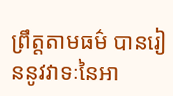ព្រឹត្តតាមធម៌ បានរៀននូវវាទៈនៃអា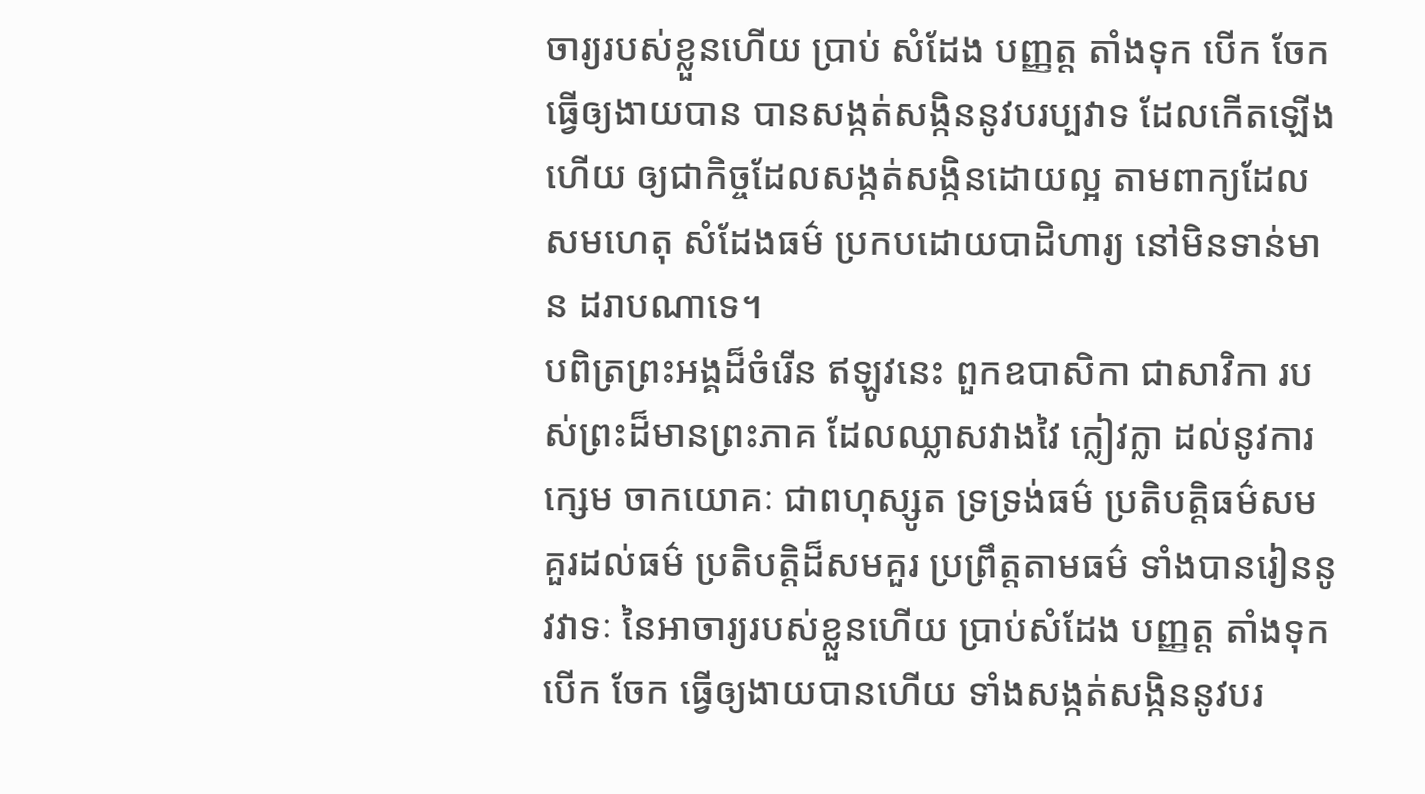ចារ្យរបស់ខ្លួនហើយ ប្រាប់ សំដែង បញ្ញត្ត តាំងទុក បើក ចែក ធ្វើឲ្យងាយបាន បានសង្កត់សង្កិននូវបរប្បវាទ ដែលកើតឡើងហើយ ឲ្យជាកិច្ចដែលសង្កត់សង្កិនដោយល្អ តាមពាក្យដែលសមហេតុ សំដែងធម៌ ប្រកបដោយបាដិហារ្យ នៅមិនទាន់មាន ដរាបណាទេ។
បពិត្រព្រះអង្គដ៏ចំរើន ឥឡូវនេះ ពួកឧបាសិកា ជាសាវិកា របស់ព្រះដ៏មានព្រះភាគ ដែលឈ្លាសវាងវៃ ក្លៀវក្លា ដល់នូវការក្សេម ចាកយោគៈ ជាពហុស្សូត ទ្រទ្រង់ធម៌ ប្រតិបត្តិធម៌សមគួរដល់ធម៌ ប្រតិបត្តិដ៏សមគួរ ប្រព្រឹត្តតាមធម៌ ទាំងបានរៀននូវវាទៈ នៃអាចារ្យរបស់ខ្លួនហើយ ប្រាប់សំដែង បញ្ញត្ត តាំងទុក បើក ចែក ធ្វើឲ្យងាយបានហើយ ទាំងសង្កត់សង្កិននូវបរ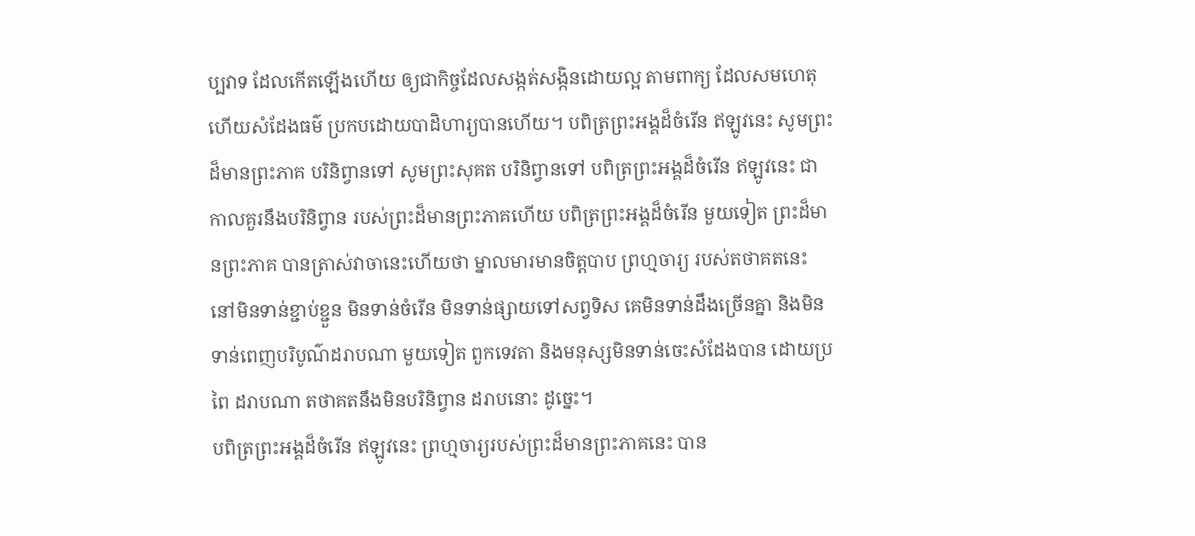ប្បវាទ ដែលកើតឡើងហើយ ឲ្យជាកិច្ចដែលសង្កត់សង្កិនដោយល្អ តាមពាក្យ ដែលសមហេតុ ហើយសំដែងធម៌ ប្រកបដោយបាដិហារ្យបានហើយ។ បពិត្រព្រះអង្គដ៏ចំរើន ឥឡូវនេះ សូមព្រះដ៏មានព្រះភាគ បរិនិព្វានទៅ សូមព្រះសុគត បរិនិព្វានទៅ បពិត្រព្រះអង្គដ៏ចំរើន ឥឡូវនេះ ជាកាលគួរនឹងបរិនិព្វាន របស់ព្រះដ៏មានព្រះភាគហើយ បពិត្រព្រះអង្គដ៏ចំរើន មួយទៀត ព្រះដ៏មានព្រះភាគ បានត្រាស់វាចានេះហើយថា ម្នាលមារមានចិត្តបាប ព្រហ្មចារ្យ របស់តថាគតនេះ នៅមិនទាន់ខ្ជាប់ខ្ជួន មិនទាន់ចំរើន មិនទាន់ផ្សាយទៅសព្វទិស គេមិនទាន់ដឹងច្រើនគ្នា និងមិនទាន់ពេញបរិបូណ៌ដរាបណា មួយទៀត ពួកទេវតា និងមនុស្សមិនទាន់ចេះសំដែងបាន ដោយប្រពៃ ដរាបណា តថាគតនឹងមិនបរិនិព្វាន ដរាបនោះ ដូច្នេះ។
បពិត្រព្រះអង្គដ៏ចំរើន ឥឡូវនេះ ព្រហ្មចារ្យរបស់ព្រះដ៏មានព្រះភាគនេះ បាន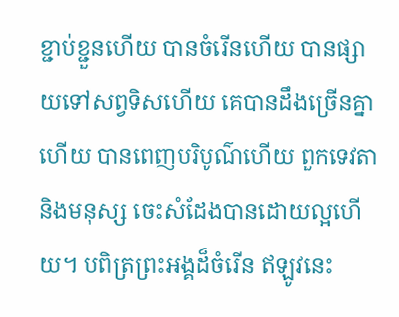ខ្ជាប់ខ្ជួនហើយ បានចំរើនហើយ បានផ្សាយទៅសព្វទិសហើយ គេបានដឹងច្រើនគ្នាហើយ បានពេញបរិបូណ៌ហើយ ពួកទេវតា និងមនុស្ស ចេះសំដែងបានដោយល្អហើយ។ បពិត្រព្រះអង្គដ៏ចំរើន ឥឡូវនេះ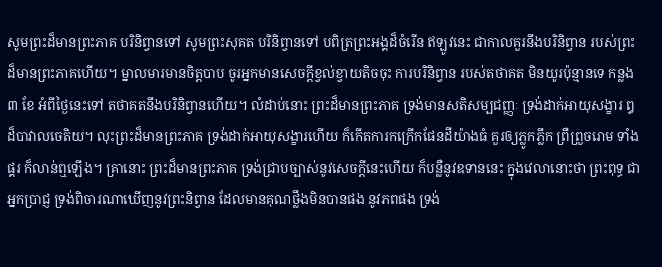សូមព្រះដ៏មានព្រះភាគ បរិនិព្វានទៅ សូមព្រះសុគត បរិនិព្វានទៅ បពិត្រព្រះអង្គដ៏ចំរើន ឥឡូវនេះ ជាកាលគួរនឹងបរិនិព្វាន របស់ព្រះដ៏មានព្រះភាគហើយ។ ម្នាលមារមានចិត្តបាប ចូរអ្នកមានសេចក្ដីខ្វល់ខ្វាយតិចចុះ ការបរិនិព្វាន របស់តថាគត មិនយូរប៉ុន្មានទេ កន្លង ៣ ខែ អំពីថ្ងៃនេះទៅ តថាគតនឹងបរិនិព្វានហើយ។ លំដាប់នោះ ព្រះដ៏មានព្រះភាគ ទ្រង់មានសតិសម្បជញ្ញៈ ទ្រង់ដាក់អាយុសង្ខារ ឰដ៏បាវាលចេតិយ។ លុះព្រះដ៏មានព្រះភាគ ទ្រង់ដាក់អាយុសង្ខារហើយ ក៏កើតការកក្រើកផែនដីយ៉ាងធំ គួរឲ្យភ្លូកភ្លឹក ព្រឺព្រួចរោម ទាំងផ្គរ ក៏លាន់ឮឡើង។ គ្រានោះ ព្រះដ៏មានព្រះភាគ ទ្រង់ជ្រាបច្បាស់នូវសេចក្ដីនេះហើយ ក៏បន្លឺនូវឧទាននេះ ក្នុងវេលានោះថា ព្រះពុទ្ធ ជាអ្នកប្រាជ្ញ ទ្រង់ពិចារណាឃើញនូវព្រះនិព្វាន ដែលមានគុណថ្លឹងមិនបានផង នូវភពផង ទ្រង់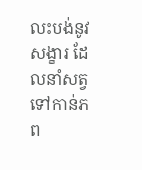លះបង់នូវសង្ខារ ដែលនាំសត្វទៅកាន់ភព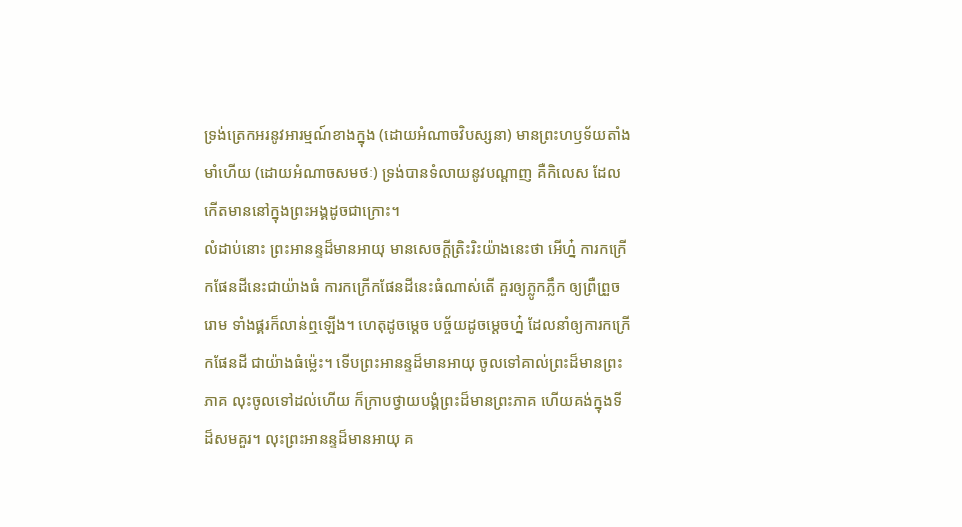ទ្រង់ត្រេកអរនូវអារម្មណ៍ខាងក្នុង (ដោយអំណាចវិបស្សនា) មានព្រះហឫទ័យតាំងមាំហើយ (ដោយអំណាចសមថៈ) ទ្រង់បានទំលាយនូវបណ្ដាញ គឺកិលេស ដែលកើតមាននៅក្នុងព្រះអង្គដូចជាក្រោះ។
លំដាប់នោះ ព្រះអានន្ទដ៏មានអាយុ មានសេចក្ដីត្រិះរិះយ៉ាងនេះថា អើហ្ន៎ ការកក្រើកផែនដីនេះជាយ៉ាងធំ ការកក្រើកផែនដីនេះធំណាស់តើ គួរឲ្យភ្លូកភ្លឹក ឲ្យព្រឺព្រួចរោម ទាំងផ្គរក៏លាន់ឮឡើង។ ហេតុដូចម្ដេច បច្ច័យដូចម្ដេចហ្ន៎ ដែលនាំឲ្យការកក្រើកផែនដី ជាយ៉ាងធំម្ល៉េះ។ ទើបព្រះអានន្ទដ៏មានអាយុ ចូលទៅគាល់ព្រះដ៏មានព្រះភាគ លុះចូលទៅដល់ហើយ ក៏ក្រាបថ្វាយបង្គំព្រះដ៏មានព្រះភាគ ហើយគង់ក្នុងទីដ៏សមគួរ។ លុះព្រះអានន្ទដ៏មានអាយុ គ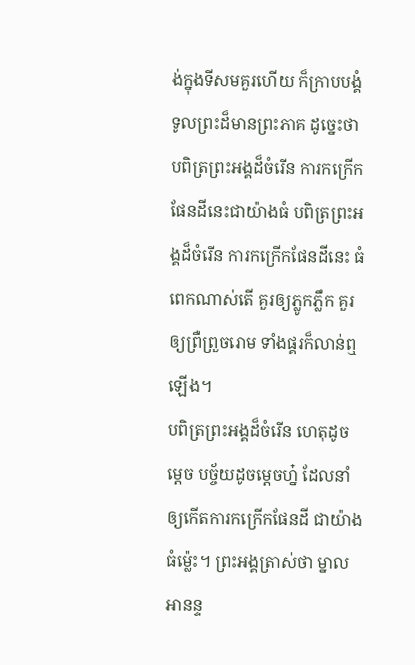ង់ក្នុងទីសមគួរហើយ ក៏ក្រាបបង្គំទូលព្រះដ៏មានព្រះភាគ ដូច្នេះថា បពិត្រព្រះអង្គដ៏ចំរើន ការកក្រើកផែនដីនេះជាយ៉ាងធំ បពិត្រព្រះអង្គដ៏ចំរើន ការកក្រើកផែនដីនេះ ធំពេកណាស់តើ គួរឲ្យភ្លូកភ្លឹក គួរឲ្យព្រឺព្រួចរោម ទាំងផ្គរក៏លាន់ឮឡើង។
បពិត្រព្រះអង្គដ៏ចំរើន ហេតុដូចម្ដេច បច្ច័យដូចម្ដេចហ្ន៎ ដែលនាំឲ្យកើតការកក្រើកផែនដី ជាយ៉ាងធំម្ល៉េះ។ ព្រះអង្គត្រាស់ថា ម្នាលអានន្ទ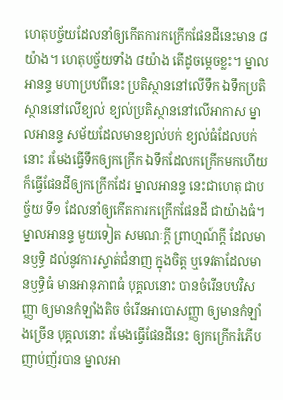ហេតុបច្ច័យដែលនាំឲ្យកើតការកក្រើកផែនដីនេះមាន ៨ យ៉ាង។ ហេតុបច្ច័យទាំង ៨យ៉ាង តើដូចម្ដេចខ្លះ។ ម្នាលអានន្ទ មហាប្រឋពីនេះ ប្រតិស្ថាននៅលើទឹក ឯទឹកប្រតិស្ថាននៅលើខ្យល់ ខ្យល់ប្រតិស្ថាននៅលើអាកាស ម្នាលអានន្ទ សម័យដែលមានខ្យល់បក់ ខ្យល់ធំដែលបក់នោះ រមែងធ្វើទឹកឲ្យកក្រើក ឯទឹកដែលកក្រើកមកហើយ ក៏ធ្វើផែនដីឲ្យកក្រើកដែរ ម្នាលអានន្ទ នេះជាហេតុ ជាបច្ច័យ ទី១ ដែលនាំឲ្យកើតការកក្រើកផែនដី ជាយ៉ាងធំ។
ម្នាលអានន្ទ មួយទៀត សមណៈក្ដី ព្រាហ្មណ៍ក្ដី ដែលមានឫទ្ធិ ដល់នូវការស្ទាត់ជំនាញ ក្នុងចិត្ត ឬទេវតាដែលមានឫទ្ធិធំ មានអានុភាពធំ បុគ្គលនោះ បានចំរើនបឋវិសញ្ញា ឲ្យមានកំឡាំងតិច ចំរើនអាបោសញ្ញា ឲ្យមានកំឡាំងច្រើន បុគ្គលនោះ រមែងធ្វើផែនដីនេះ ឲ្យកក្រើករំភើប ញាប់ញ័របាន ម្នាលអា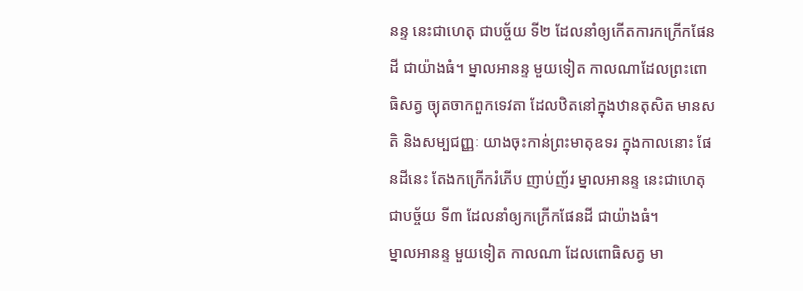នន្ទ នេះជាហេតុ ជាបច្ច័យ ទី២ ដែលនាំឲ្យកើតការកក្រើកផែនដី ជាយ៉ាងធំ។ ម្នាលអានន្ទ មួយទៀត កាលណាដែលព្រះពោធិសត្វ ច្យុតចាកពួកទេវតា ដែលឋិតនៅក្នុងឋានតុសិត មានសតិ និងសម្បជញ្ញៈ យាងចុះកាន់ព្រះមាតុឧទរ ក្នុងកាលនោះ ផែនដីនេះ តែងកក្រើករំភើប ញាប់ញ័រ ម្នាលអានន្ទ នេះជាហេតុ ជាបច្ច័យ ទី៣ ដែលនាំឲ្យកក្រើកផែនដី ជាយ៉ាងធំ។
ម្នាលអានន្ទ មួយទៀត កាលណា ដែលពោធិសត្វ មា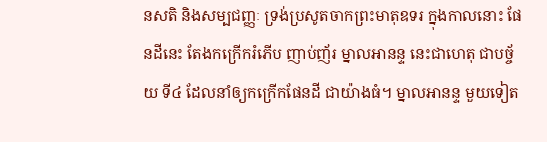នសតិ និងសម្បជញ្ញៈ ទ្រង់ប្រសូតចាកព្រះមាតុឧទរ ក្នុងកាលនោះ ផែនដីនេះ តែងកក្រើករំភើប ញាប់ញ័រ ម្នាលអានន្ទ នេះជាហេតុ ជាបច្ច័យ ទី៤ ដែលនាំឲ្យកក្រើកផែនដី ជាយ៉ាងធំ។ ម្នាលអានន្ទ មួយទៀត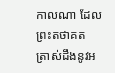កាលណា ដែលព្រះតថាគត ត្រាស់ដឹងនូវអ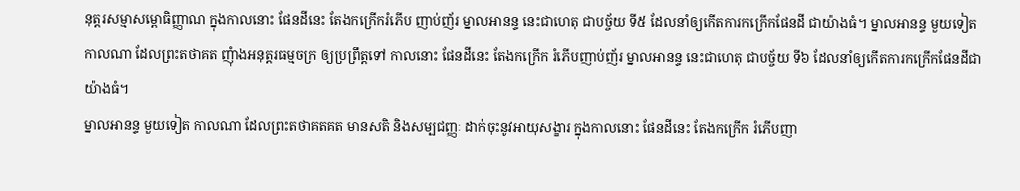នុត្តរសម្មាសម្ពោធិញ្ញាណ ក្នុងកាលនោះ ផែនដីនេះ តែងកក្រើករំភើប ញាប់ញ័រ ម្នាលអានន្ទ នេះជាហេតុ ជាបច្ច័យ ទី៥ ដែលនាំឲ្យកើតការកក្រើកផែនដី ជាយ៉ាងធំ។ ម្នាលអានន្ទ មួយទៀត កាលណា ដែលព្រះតថាគត ញុំាងអនុត្តរធម្មចក្រ ឲ្យប្រព្រឹត្តទៅ កាលនោះ ផែនដីនេះ តែងកក្រើក រំភើបញាប់ញ័រ ម្នាលអានន្ទ នេះជាហេតុ ជាបច្ច័យ ទី៦ ដែលនាំឲ្យកើតការកក្រើកផែនដីជាយ៉ាងធំ។
ម្នាលអានន្ទ មួយទៀត កាលណា ដែលព្រះតថាគតគត មានសតិ និងសម្បជញ្ញៈ ដាក់ចុះនូវអាយុសង្ខារ ក្នុងកាលនោះ ផែនដីនេះ តែងកក្រើក រំភើបញា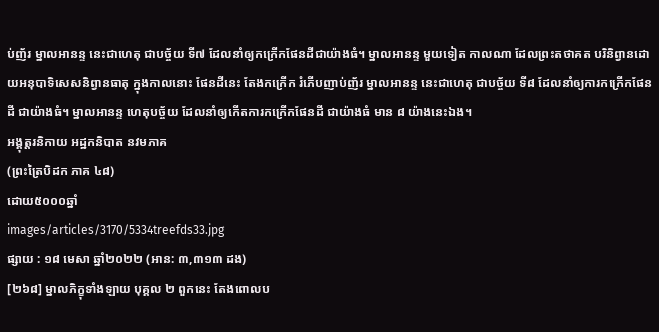ប់ញ័រ ម្នាលអានន្ទ នេះជាហេតុ ជាបច្ច័យ ទី៧ ដែលនាំឲ្យកក្រើកផែនដីជាយ៉ាងធំ។ ម្នាលអានន្ទ មួយទៀត កាលណា ដែលព្រះតថាគត បរិនិព្វានដោយអនុបាទិសេសនិព្វានធាតុ ក្នុងកាលនោះ ផែនដីនេះ តែងកក្រើក រំភើបញាប់ញ័រ ម្នាលអានន្ទ នេះជាហេតុ ជាបច្ច័យ ទី៨ ដែលនាំឲ្យការកក្រើកផែនដី ជាយ៉ាងធំ។ ម្នាលអានន្ទ ហេតុបច្ច័យ ដែលនាំឲ្យកើតការកក្រើកផែនដី ជាយ៉ាងធំ មាន ៨ យ៉ាងនេះឯង។
អង្គុត្តរនិកាយ អដ្ឋកនិបាត នវមភាគ
(ព្រះត្រៃបិដក ភាគ ៤៨)
ដោយ៥០០០ឆ្នាំ
images/articles/3170/5334treefds33.jpg
ផ្សាយ : ១៨ មេសា ឆ្នាំ២០២២ (អាន: ៣,៣១៣ ដង)
[២៦៨] ម្នាលភិក្ខុទាំងឡាយ បុគ្គល ២ ពួកនេះ តែងពោលប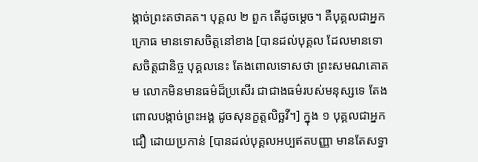ង្កាច់ព្រះតថាគត។ បុគ្គល ២ ពួក តើដូចម្តេច។ គឺបុគ្គលជាអ្នកក្រោធ មានទោសចិត្តនៅខាង [បានដល់បុគ្គល ដែលមានទោសចិត្តជានិច្ច បុគ្គលនេះ តែងពោលទោសថា ព្រះសមណគោតម លោកមិនមានធម៌ដ៏ប្រសើរ ជាជាងធម៌របស់មនុស្សទេ តែងពោលបង្កាច់ព្រះអង្គ ដូចសុនក្ខត្តលិច្ឆវី។] ក្នុង ១ បុគ្គលជាអ្នកជឿ ដោយប្រកាន់ [បានដល់បុគ្គលអប្បឥតបញ្ញា មានតែសទ្ធា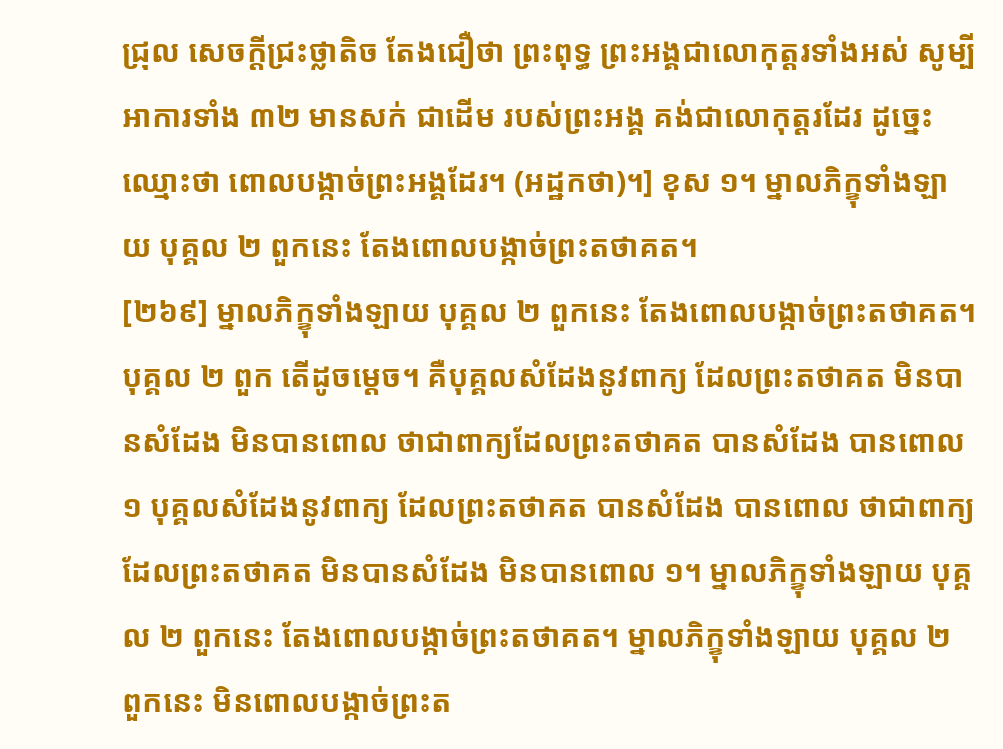ជ្រុល សេចក្ដីជ្រះថ្លាតិច តែងជឿថា ព្រះពុទ្ធ ព្រះអង្គជាលោកុត្តរទាំងអស់ សូម្បីអាការទាំង ៣២ មានសក់ ជាដើម របស់ព្រះអង្គ គង់ជាលោកុត្តរដែរ ដូច្នេះ ឈ្មោះថា ពោលបង្កាច់ព្រះអង្គដែរ។ (អដ្ឋកថា)។] ខុស ១។ ម្នាលភិក្ខុទាំងឡាយ បុគ្គល ២ ពួកនេះ តែងពោលបង្កាច់ព្រះតថាគត។
[២៦៩] ម្នាលភិក្ខុទាំងឡាយ បុគ្គល ២ ពួកនេះ តែងពោលបង្កាច់ព្រះតថាគត។ បុគ្គល ២ ពួក តើដូចម្តេច។ គឺបុគ្គលសំដែងនូវពាក្យ ដែលព្រះតថាគត មិនបានសំដែង មិនបានពោល ថាជាពាក្យដែលព្រះតថាគត បានសំដែង បានពោល ១ បុគ្គលសំដែងនូវពាក្យ ដែលព្រះតថាគត បានសំដែង បានពោល ថាជាពាក្យ ដែលព្រះតថាគត មិនបានសំដែង មិនបានពោល ១។ ម្នាលភិក្ខុទាំងឡាយ បុគ្គល ២ ពួកនេះ តែងពោលបង្កាច់ព្រះតថាគត។ ម្នាលភិក្ខុទាំងឡាយ បុគ្គល ២ ពួកនេះ មិនពោលបង្កាច់ព្រះត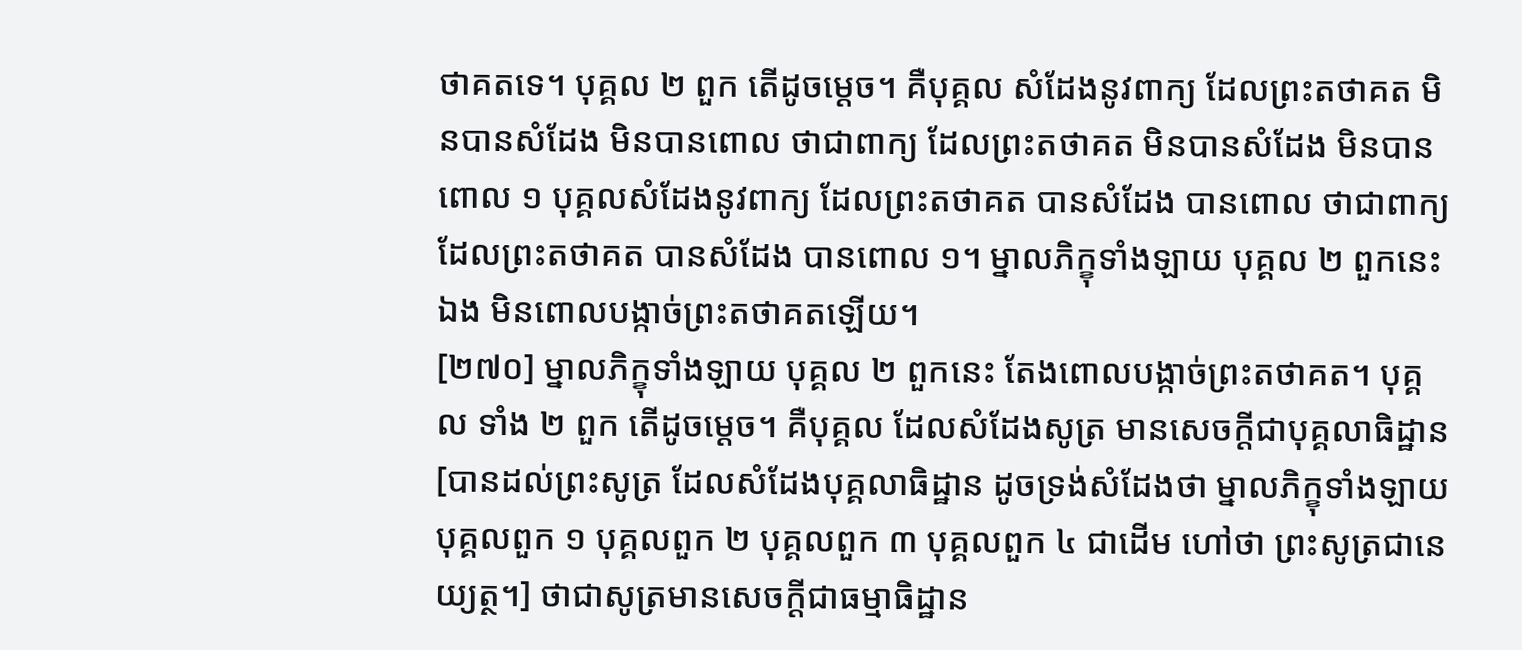ថាគតទេ។ បុគ្គល ២ ពួក តើដូចម្តេច។ គឺបុគ្គល សំដែងនូវពាក្យ ដែលព្រះតថាគត មិនបានសំដែង មិនបានពោល ថាជាពាក្យ ដែលព្រះតថាគត មិនបានសំដែង មិនបានពោល ១ បុគ្គលសំដែងនូវពាក្យ ដែលព្រះតថាគត បានសំដែង បានពោល ថាជាពាក្យ ដែលព្រះតថាគត បានសំដែង បានពោល ១។ ម្នាលភិក្ខុទាំងឡាយ បុគ្គល ២ ពួកនេះឯង មិនពោលបង្កាច់ព្រះតថាគតឡើយ។
[២៧០] ម្នាលភិក្ខុទាំងឡាយ បុគ្គល ២ ពួកនេះ តែងពោលបង្កាច់ព្រះតថាគត។ បុគ្គល ទាំង ២ ពួក តើដូចម្តេច។ គឺបុគ្គល ដែលសំដែងសូត្រ មានសេចកី្តជាបុគ្គលាធិដ្ឋាន [បានដល់ព្រះសូត្រ ដែលសំដែងបុគ្គលាធិដ្ឋាន ដូចទ្រង់សំដែងថា ម្នាលភិក្ខុទាំងឡាយ បុគ្គលពួក ១ បុគ្គលពួក ២ បុគ្គលពួក ៣ បុគ្គលពួក ៤ ជាដើម ហៅថា ព្រះសូត្រជានេយ្យត្ថ។] ថាជាសូត្រមានសេចកី្តជាធម្មាធិដ្ឋាន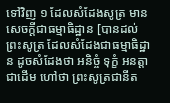ទៅវិញ ១ ដែលសំដែងសូត្រ មានសេចកី្តជាធម្មាធិដ្ឋាន [បានដល់ព្រះសូត្រ ដែលសំដែងជាធម្មាធិដ្ឋាន ដូចសំដែងថា អនិច្ចំ ទុក្ខំ អនត្តា ជាដើម ហៅថា ព្រះសូត្រជានីត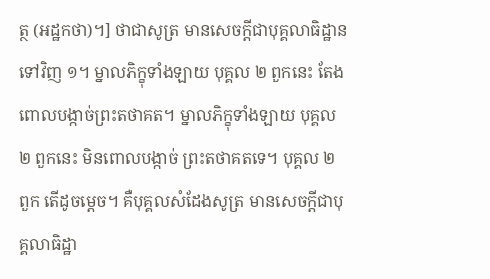ត្ថ (អដ្ឋកថា)។] ថាជាសូត្រ មានសេចក្តីជាបុគ្គលាធិដ្ឋានទៅវិញ ១។ ម្នាលភិក្ខុទាំងឡាយ បុគ្គល ២ ពួកនេះ តែងពោលបង្កាច់ព្រះតថាគត។ ម្នាលភិក្ខុទាំងឡាយ បុគ្គល ២ ពួកនេះ មិនពោលបង្កាច់ ព្រះតថាគតទេ។ បុគ្គល ២ ពួក តើដូចម្តេច។ គឺបុគ្គលសំដែងសូត្រ មានសេចកី្តជាបុគ្គលាធិដ្ឋា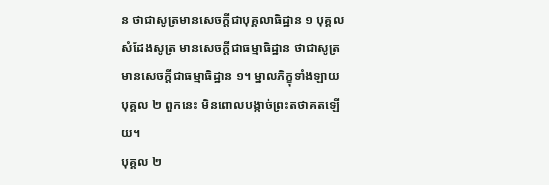ន ថាជាសូត្រមានសេចកី្តជាបុគ្គលាធិដ្ឋាន ១ បុគ្គលសំដែងសូត្រ មានសេចកី្តជាធម្មាធិដ្ឋាន ថាជាសូត្រ មានសេចកី្តជាធម្មាធិដ្ឋាន ១។ ម្នាលភិក្ខុទាំងឡាយ បុគ្គល ២ ពួកនេះ មិនពោលបង្កាច់ព្រះតថាគតឡើយ។
បុគ្គល ២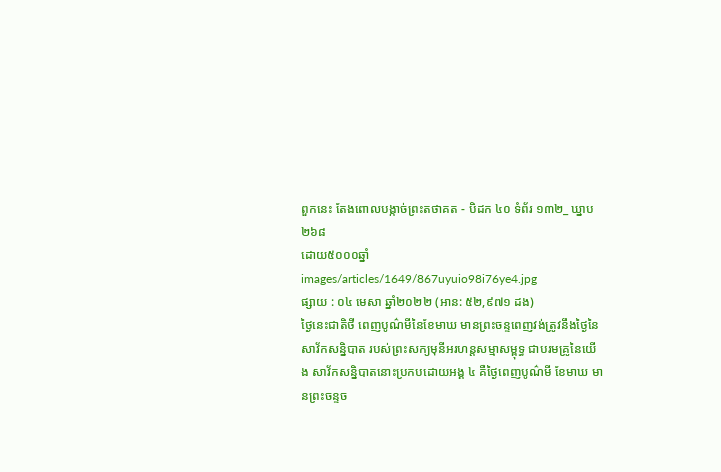ពួកនេះ តែងពោលបង្កាច់ព្រះតថាគត - បិដក ៤០ ទំព័រ ១៣២_ ឃ្នាប ២៦៨
ដោយ៥០០០ឆ្នាំ
images/articles/1649/867uyuio98i76ye4.jpg
ផ្សាយ : ០៤ មេសា ឆ្នាំ២០២២ (អាន: ៥២,៩៧១ ដង)
ថ្ងៃនេះជាតិថី ពេញបូណ៌មីនៃខែមាឃ មានព្រះចន្ទពេញវង់ត្រូវនឹងថ្ងៃនៃសាវ័កសន្និបាត របស់ព្រះសក្យមុនីអរហន្តសម្មាសម្ពុទ្ធ ជាបរមគ្រូនៃយើង សាវ័កសន្និបាតនោះប្រកបដោយអង្គ ៤ គឺថ្ងៃពេញបូណ៌មី ខែមាឃ មានព្រះចន្ទច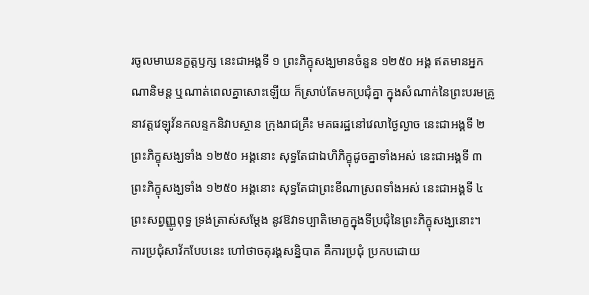រចូលមាឃនក្ខត្តឫក្ស នេះជាអង្គទី ១ ព្រះភិក្ខុសង្ឃមានចំនួន ១២៥០ អង្គ ឥតមានអ្នកណានិមន្ត ឬណាត់ពេលគ្នាសោះឡើយ ក៏ស្រាប់តែមកប្រជុំគ្នា ក្នុងសំណាក់នៃព្រះបរមគ្រូ នាវត្តវេឡុវ័នកលន្ទកនិវាបស្ថាន ក្រុងរាជគ្រឹះ មគធរដ្ឋនៅវេលាថ្ងៃល្ងាច នេះជាអង្គទី ២ ព្រះភិក្ខុសង្ឃទាំង ១២៥០ អង្គនោះ សុទ្ធតែជាឯហិភិក្ខុដូចគ្នាទាំងអស់ នេះជាអង្គទី ៣ ព្រះភិក្ខុសង្ឃទាំង ១២៥០ អង្គនោះ សុទ្ធតែជាព្រះខីណាស្រពទាំងអស់ នេះជាអង្គទី ៤ ព្រះសព្វញ្ញូពុទ្ធ ទ្រង់ត្រាស់សម្ដែង នូវឱវាទប្បាតិមោក្ខក្នុងទីប្រជុំនៃព្រះភិក្ខុសង្ឃនោះ។
ការប្រជុំសាវ័កបែបនេះ ហៅថាចតុរង្គសន្និបាត គឺការប្រជុំ ប្រកបដោយ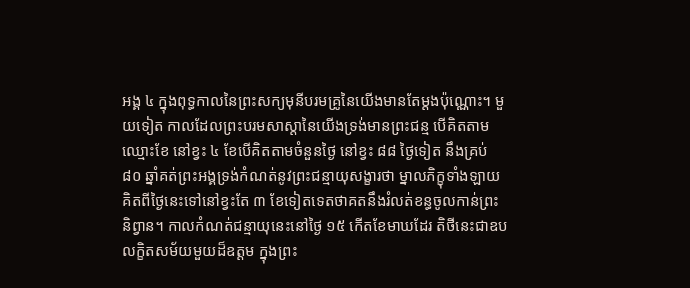អង្គ ៤ ក្នុងពុទ្ធកាលនៃព្រះសក្យមុនីបរមគ្រូនៃយើងមានតែម្ដងប៉ុណ្ណោះ។ មួយទៀត កាលដែលព្រះបរមសាស្ដានៃយើងទ្រង់មានព្រះជន្ម បើគិតតាមឈ្មោះខែ នៅខ្វះ ៤ ខែបើគិតតាមចំនួនថ្ងៃ នៅខ្វះ ៨៨ ថ្ងៃទៀត នឹងគ្រប់ ៨០ ឆ្នាំគត់ព្រះអង្គទ្រង់កំណត់នូវព្រះជន្មាយុសង្ខារថា ម្នាលភិក្ខុទាំងឡាយគិតពីថ្ងៃនេះទៅនៅខ្វះតែ ៣ ខែទៀតទេតថាគតនឹងរំលត់ខន្ធចូលកាន់ព្រះនិព្វាន។ កាលកំណត់ជន្មាយុនេះនៅថ្ងៃ ១៥ កើតខែមាឃដែរ តិថីនេះជាឧបលក្ខិតសម័យមួយដ៏ឧត្ដម ក្នុងព្រះ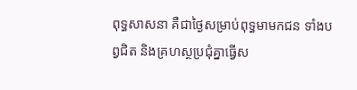ពុទ្ធសាសនា គឺជាថ្ងៃសម្រាប់ពុទ្ធមាមកជន ទាំងបព្វជិត និងគ្រហស្ថប្រជុំគ្នាធ្វើស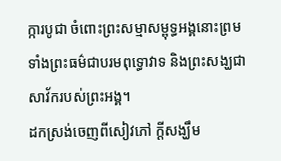ក្ការបូជា ចំពោះព្រះសម្មាសម្ពុទ្ធអង្គនោះព្រមទាំងព្រះធម៌ជាបរមពុទ្ធោវាទ និងព្រះសង្ឃជាសាវ័ករបស់ព្រះអង្គ។
ដកស្រង់ចេញពីសៀវភៅ ក្តីសង្ឃឹម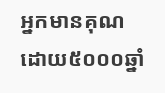អ្នកមានគុណ
ដោយ៥០០០ឆ្នាំ